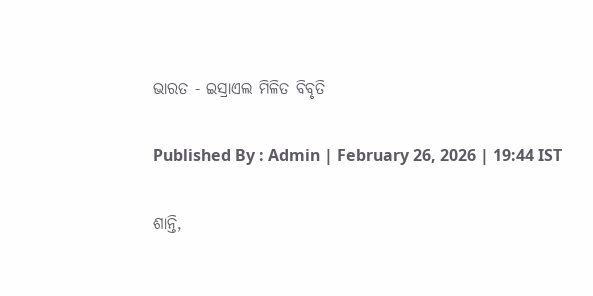ଭାରତ - ଇସ୍ରାଏଲ ମିଳିତ ବିବୃତି

Published By : Admin | February 26, 2026 | 19:44 IST

ଶାନ୍ତି,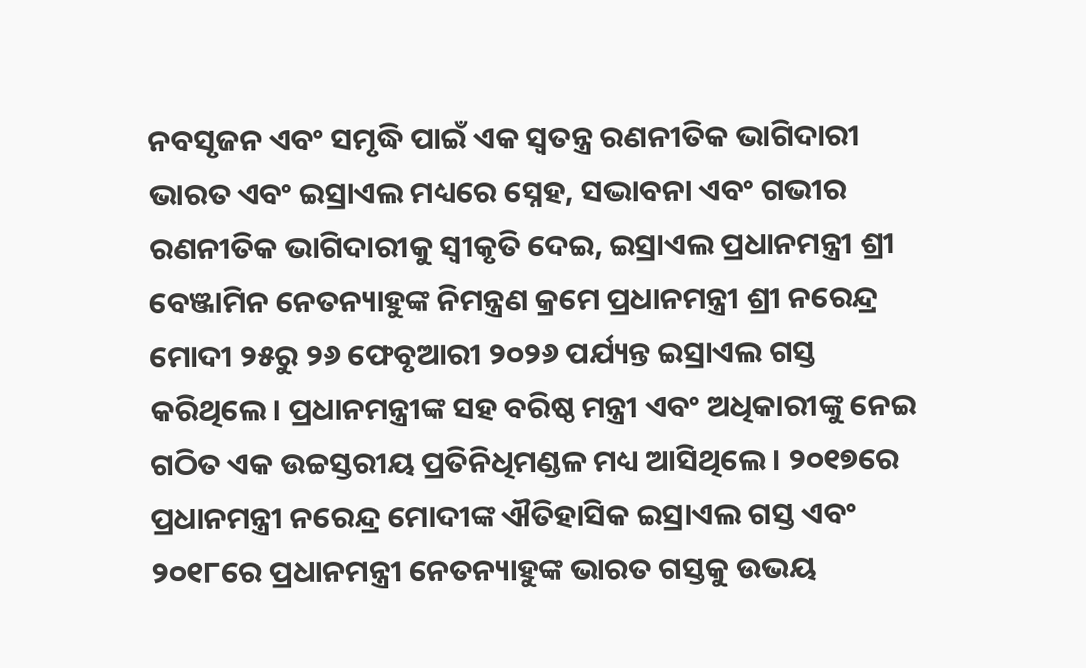ନବସୃଜନ ଏବଂ ସମୃଦ୍ଧି ପାଇଁ ଏକ ସ୍ୱତନ୍ତ୍ର ରଣନୀତିକ ଭାଗିଦାରୀ
ଭାରତ ଏବଂ ଇସ୍ରାଏଲ ମଧ୍ୟରେ ସ୍ନେହ, ସଦ୍ଭାବନା ଏବଂ ଗଭୀର ରଣନୀତିକ ଭାଗିଦାରୀକୁ ସ୍ୱୀକୃତି ଦେଇ, ଇସ୍ରାଏଲ ପ୍ରଧାନମନ୍ତ୍ରୀ ଶ୍ରୀ ବେଞ୍ଜାମିନ ନେତନ୍ୟାହୁଙ୍କ ନିମନ୍ତ୍ରଣ କ୍ରମେ ପ୍ରଧାନମନ୍ତ୍ରୀ ଶ୍ରୀ ନରେନ୍ଦ୍ର ମୋଦୀ ୨୫ରୁ ୨୬ ଫେବୃଆରୀ ୨୦୨୬ ପର୍ଯ୍ୟନ୍ତ ଇସ୍ରାଏଲ ଗସ୍ତ କରିଥିଲେ। ପ୍ରଧାନମନ୍ତ୍ରୀଙ୍କ ସହ ବରିଷ୍ଠ ମନ୍ତ୍ରୀ ଏବଂ ଅଧିକାରୀଙ୍କୁ ନେଇ ଗଠିତ ଏକ ଉଚ୍ଚସ୍ତରୀୟ ପ୍ରତିନିଧିମଣ୍ଡଳ ମଧ୍ୟ ଆସିଥିଲେ। ୨୦୧୭ରେ ପ୍ରଧାନମନ୍ତ୍ରୀ ନରେନ୍ଦ୍ର ମୋଦୀଙ୍କ ଐତିହାସିକ ଇସ୍ରାଏଲ ଗସ୍ତ ଏବଂ ୨୦୧୮ରେ ପ୍ରଧାନମନ୍ତ୍ରୀ ନେତନ୍ୟାହୁଙ୍କ ଭାରତ ଗସ୍ତକୁ ଉଭୟ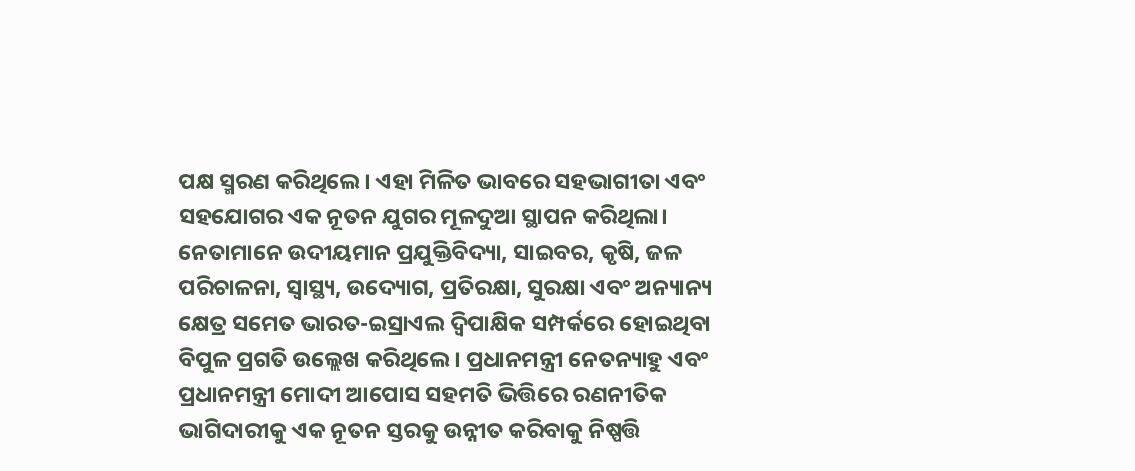ପକ୍ଷ ସ୍ମରଣ କରିଥିଲେ। ଏହା ମିଳିତ ଭାବରେ ସହଭାଗୀତା ଏବଂ ସହଯୋଗର ଏକ ନୂତନ ଯୁଗର ମୂଳଦୁଆ ସ୍ଥାପନ କରିଥିଲା। ନେତାମାନେ ଉଦୀୟମାନ ପ୍ରଯୁକ୍ତିବିଦ୍ୟା, ସାଇବର, କୃଷି, ଜଳ ପରିଚାଳନା, ସ୍ୱାସ୍ଥ୍ୟ, ଉଦ୍ୟୋଗ, ପ୍ରତିରକ୍ଷା, ସୁରକ୍ଷା ଏବଂ ଅନ୍ୟାନ୍ୟ କ୍ଷେତ୍ର ସମେତ ଭାରତ-ଇସ୍ରାଏଲ ଦ୍ୱିପାକ୍ଷିକ ସମ୍ପର୍କରେ ହୋଇଥିବା ବିପୁଳ ପ୍ରଗତି ଉଲ୍ଲେଖ କରିଥିଲେ। ପ୍ରଧାନମନ୍ତ୍ରୀ ନେତନ୍ୟାହୁ ଏବଂ ପ୍ରଧାନମନ୍ତ୍ରୀ ମୋଦୀ ଆପୋସ ସହମତି ଭିତ୍ତିରେ ରଣନୀତିକ ଭାଗିଦାରୀକୁ ଏକ ନୂତନ ସ୍ତରକୁ ଉନ୍ନୀତ କରିବାକୁ ନିଷ୍ପତ୍ତି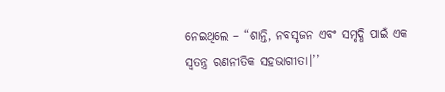ନେଇଥିଲେ – “ଶାନ୍ତି, ନବସୃଜନ ଏବଂ ସମୃଦ୍ଧି ପାଇଁ ଏକ ସ୍ୱତନ୍ତ୍ର ରଣନୀତିକ ସହଭାଗୀତା।’’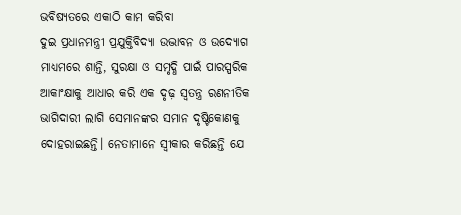ଭବିଷ୍ୟତରେ ଏକାଠି କାମ କରିବା
ଦୁଇ ପ୍ରଧାନମନ୍ତ୍ରୀ ପ୍ରଯୁକ୍ତିବିଦ୍ୟା ଉଦ୍ଭାବନ ଓ ଉଦ୍ୟୋଗ ମାଧ୍ୟମରେ ଶାନ୍ତି, ସୁରକ୍ଷା ଓ ସମୃଦ୍ଧି ପାଇଁ ପାରସ୍ପରିକ ଆକାଂକ୍ଷାକୁ ଆଧାର କରି ଏକ ଦୃଢ଼ ସ୍ୱତନ୍ତ୍ର ରଣନୀତିକ ଭାଗିଦାରୀ ଲାଗି ସେମାନଙ୍କର ସମାନ ଦୃଷ୍ଟିକୋଣକୁ ଦୋହରାଇଛନ୍ତି। ନେତାମାନେ ସ୍ୱୀକାର କରିଛନ୍ତି ଯେ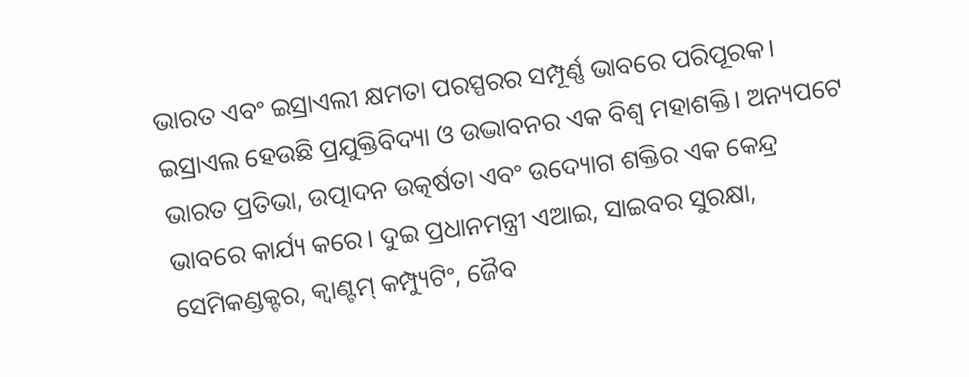ଭାରତ ଏବଂ ଇସ୍ରାଏଲୀ କ୍ଷମତା ପରସ୍ପରର ସମ୍ପୂର୍ଣ୍ଣ ଭାବରେ ପରିପୂରକ। ଇସ୍ରାଏଲ ହେଉଛି ପ୍ରଯୁକ୍ତିବିଦ୍ୟା ଓ ଉଦ୍ଭାବନର ଏକ ବିଶ୍ୱ ମହାଶକ୍ତି। ଅନ୍ୟପଟେ ଭାରତ ପ୍ରତିଭା, ଉତ୍ପାଦନ ଉତ୍କର୍ଷତା ଏବଂ ଉଦ୍ୟୋଗ ଶକ୍ତିର ଏକ କେନ୍ଦ୍ର ଭାବରେ କାର୍ଯ୍ୟ କରେ। ଦୁଇ ପ୍ରଧାନମନ୍ତ୍ରୀ ଏଆଇ, ସାଇବର ସୁରକ୍ଷା, ସେମିକଣ୍ଡକ୍ଟର, କ୍ୱାଣ୍ଟମ୍ କମ୍ପ୍ୟୁଟିଂ, ଜୈବ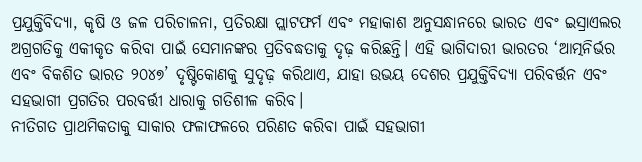ପ୍ରଯୁକ୍ତିବିଦ୍ୟା, କୃଷି ଓ ଜଳ ପରିଚାଳନା, ପ୍ରତିରକ୍ଷା ପ୍ଲାଟଫର୍ମ ଏବଂ ମହାକାଶ ଅନୁସନ୍ଧାନରେ ଭାରତ ଏବଂ ଇସ୍ରାଏଲର ଅଗ୍ରଗତିକୁ ଏକୀକୃତ କରିବା ପାଇଁ ସେମାନଙ୍କର ପ୍ରତିବଦ୍ଧତାକୁ ଦୃଢ଼ କରିଛନ୍ତି। ଏହି ଭାଗିଦାରୀ ଭାରତର ‘ଆତ୍ମନିର୍ଭର ଏବଂ ବିକଶିତ ଭାରତ ୨୦୪୭’ ଦୃଷ୍ଟିକୋଣକୁ ସୁଦୃଢ଼ କରିଥାଏ, ଯାହା ଉଭୟ ଦେଶର ପ୍ରଯୁକ୍ତିବିଦ୍ୟା ପରିବର୍ତ୍ତନ ଏବଂ ସହଭାଗୀ ପ୍ରଗତିର ପରବର୍ତ୍ତୀ ଧାରାକୁ ଗତିଶୀଳ କରିବ।
ନୀତିଗତ ପ୍ରାଥମିକତାକୁ ସାକାର ଫଳାଫଳରେ ପରିଣତ କରିବା ପାଇଁ ସହଭାଗୀ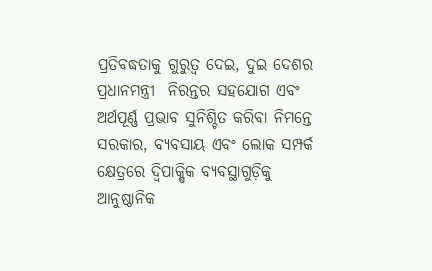ପ୍ରତିବଦ୍ଧତାକୁ ଗୁରୁତ୍ୱ ଦେଇ, ଦୁଇ ଦେଶର ପ୍ରଧାନମନ୍ତ୍ରୀ  ନିରନ୍ତର ସହଯୋଗ ଏବଂ ଅର୍ଥପୂର୍ଣ୍ଣ ପ୍ରଭାବ ସୁନିଶ୍ଚିତ କରିବା ନିମନ୍ତେ ସରକାର, ବ୍ୟବସାୟ ଏବଂ ଲୋକ ସମ୍ପର୍କ କ୍ଷେତ୍ରରେ ଦ୍ୱିପାକ୍ଷିକ ବ୍ୟବସ୍ଥାଗୁଡ଼ିକୁ ଆନୁଷ୍ଠାନିକ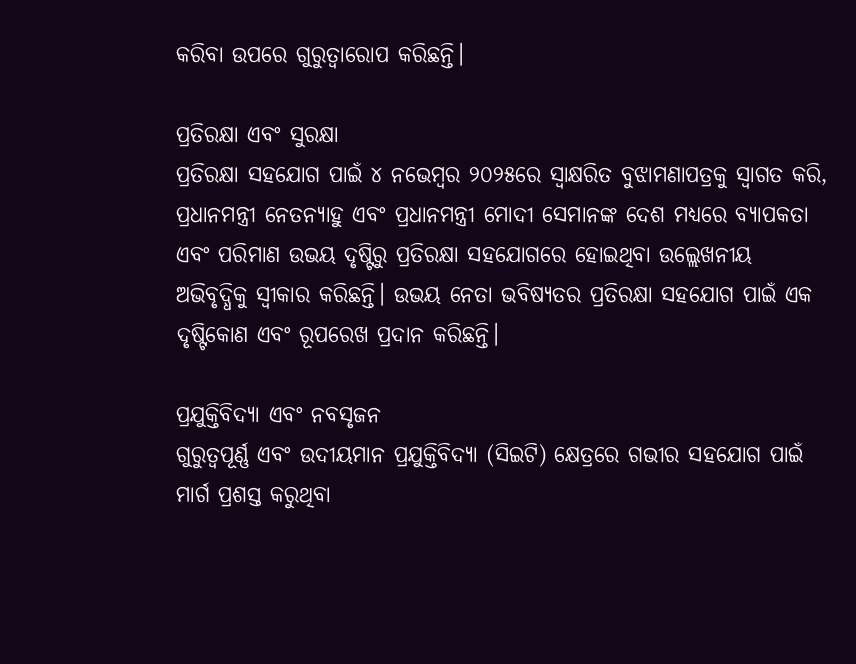କରିବା ଉପରେ ଗୁରୁତ୍ୱାରୋପ କରିଛନ୍ତି।

ପ୍ରତିରକ୍ଷା ଏବଂ ସୁରକ୍ଷା
ପ୍ରତିରକ୍ଷା ସହଯୋଗ ପାଇଁ ୪ ନଭେମ୍ବର ୨୦୨୫ରେ ସ୍ୱାକ୍ଷରିତ ବୁଝାମଣାପତ୍ରକୁ ସ୍ୱାଗତ କରି, ପ୍ରଧାନମନ୍ତ୍ରୀ ନେତନ୍ୟାହୁ ଏବଂ ପ୍ରଧାନମନ୍ତ୍ରୀ ମୋଦୀ ସେମାନଙ୍କ ଦେଶ ମଧ୍ୟରେ ବ୍ୟାପକତା ଏବଂ ପରିମାଣ ଉଭୟ ଦୃଷ୍ଟିରୁ ପ୍ରତିରକ୍ଷା ସହଯୋଗରେ ହୋଇଥିବା ଉଲ୍ଲେଖନୀୟ ଅଭିବୃଦ୍ଧିକୁ ସ୍ୱୀକାର କରିଛନ୍ତି। ଉଭୟ ନେତା ଭବିଷ୍ୟତର ପ୍ରତିରକ୍ଷା ସହଯୋଗ ପାଇଁ ଏକ ଦୃଷ୍ଟିକୋଣ ଏବଂ ରୂପରେଖ ପ୍ରଦାନ କରିଛନ୍ତି।

ପ୍ରଯୁକ୍ତିବିଦ୍ୟା ଏବଂ ନବସୃଜନ
ଗୁରୁତ୍ୱପୂର୍ଣ୍ଣ ଏବଂ ଉଦୀୟମାନ ପ୍ରଯୁକ୍ତିବିଦ୍ୟା (ସିଇଟି) କ୍ଷେତ୍ରରେ ଗଭୀର ସହଯୋଗ ପାଇଁ ମାର୍ଗ ପ୍ରଶସ୍ତ କରୁଥିବା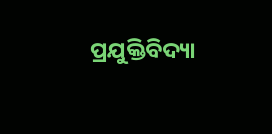ପ୍ରଯୁକ୍ତିବିଦ୍ୟା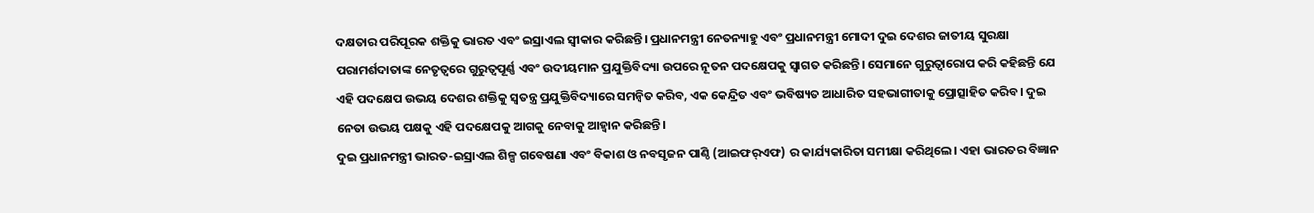ଦକ୍ଷତାର ପରିପୂରକ ଶକ୍ତିକୁ ଭାରତ ଏବଂ ଇସ୍ରାଏଲ ସ୍ୱୀକାର କରିଛନ୍ତି। ପ୍ରଧାନମନ୍ତ୍ରୀ ନେତନ୍ୟାହୁ ଏବଂ ପ୍ରଧାନମନ୍ତ୍ରୀ ମୋଦୀ ଦୁଇ ଦେଶର ଜାତୀୟ ସୁରକ୍ଷା ପରାମର୍ଶଦାତାଙ୍କ ନେତୃତ୍ୱରେ ଗୁରୁତ୍ୱପୂର୍ଣ୍ଣ ଏବଂ ଉଦୀୟମାନ ପ୍ରଯୁକ୍ତିବିଦ୍ୟା ଉପରେ ନୂତନ ପଦକ୍ଷେପକୁ ସ୍ୱାଗତ କରିଛନ୍ତି। ସେମାନେ ଗୁରୁତ୍ୱାରୋପ କରି କହିଛନ୍ତି ଯେ ଏହି ପଦକ୍ଷେପ ଉଭୟ ଦେଶର ଶକ୍ତିକୁ ସ୍ୱତନ୍ତ୍ର ପ୍ରଯୁକ୍ତିବିଦ୍ୟାରେ ସମନ୍ୱିତ କରିବ, ଏକ କେନ୍ଦ୍ରିତ ଏବଂ ଭବିଷ୍ୟତ ଆଧାରିତ ସହଭାଗୀତାକୁ ପ୍ରୋତ୍ସାହିତ କରିବ। ଦୁଇ ନେତା ଉଭୟ ପକ୍ଷକୁ ଏହି ପଦକ୍ଷେପକୁ ଆଗକୁ ନେବାକୁ ଆହ୍ୱାନ କରିଛନ୍ତି।
ଦୁଇ ପ୍ରଧାନମନ୍ତ୍ରୀ ଭାରତ-ଇସ୍ରାଏଲ ଶିଳ୍ପ ଗବେଷଣା ଏବଂ ବିକାଶ ଓ ନବସୃଜନ ପାଣ୍ଠି (ଆଇଫର୍‌ଏଫ) ର କାର୍ଯ୍ୟକାରିତା ସମୀକ୍ଷା କରିଥିଲେ। ଏହା ଭାରତର ବିଜ୍ଞାନ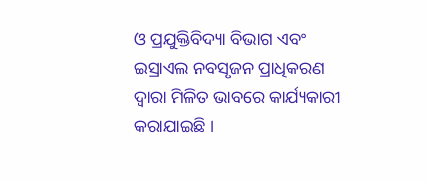ଓ ପ୍ରଯୁକ୍ତିବିଦ୍ୟା ବିଭାଗ ଏବଂ ଇସ୍ରାଏଲ ନବସୃଜନ ପ୍ରାଧିକରଣ ଦ୍ୱାରା ମିଳିତ ଭାବରେ କାର୍ଯ୍ୟକାରୀ କରାଯାଇଛି ।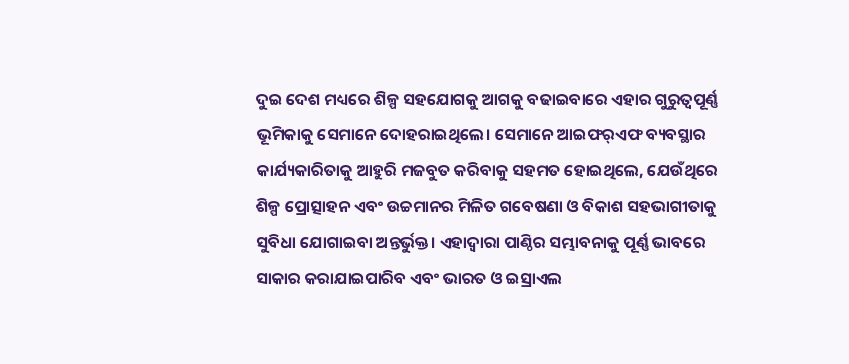ଦୁଇ ଦେଶ ମଧ୍ୟରେ ଶିଳ୍ପ ସହଯୋଗକୁ ଆଗକୁ ବଢାଇବାରେ ଏହାର ଗୁରୁତ୍ୱପୂର୍ଣ୍ଣ ଭୂମିକାକୁ ସେମାନେ ଦୋହରାଇଥିଲେ। ସେମାନେ ଆଇଫର୍‌ଏଫ ବ୍ୟବସ୍ଥାର କାର୍ଯ୍ୟକାରିତାକୁ ଆହୁରି ମଜବୁତ କରିବାକୁ ସହମତ ହୋଇଥିଲେ, ଯେଉଁଥିରେ ଶିଳ୍ପ ପ୍ରୋତ୍ସାହନ ଏବଂ ଉଚ୍ଚମାନର ମିଳିତ ଗବେଷଣା ଓ ବିକାଶ ସହଭାଗୀତାକୁ ସୁବିଧା ଯୋଗାଇବା ଅନ୍ତର୍ଭୁକ୍ତ। ଏହାଦ୍ୱାରା ପାଣ୍ଠିର ସମ୍ଭାବନାକୁ ପୂର୍ଣ୍ଣ ଭାବରେ ସାକାର କରାଯାଇପାରିବ ଏବଂ ଭାରତ ଓ ଇସ୍ରାଏଲ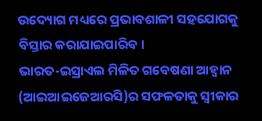ଉଦ୍ୟୋଗ ମଧ୍ୟରେ ପ୍ରଭାବଶାଳୀ ସହଯୋଗକୁ ବିସ୍ତାର କରାଯାଇପାରିବ।
ଭାରତ-ଇସ୍ରାଏଲ ମିଳିତ ଗବେଷଣା ଆହ୍ୱାନ (ଆଇଆଇଜେଆରସି)ର ସଫଳତାକୁ ସ୍ୱୀକାର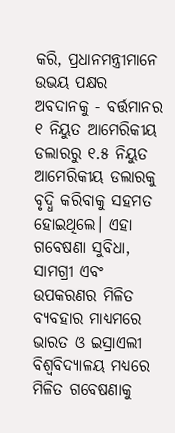କରି, ପ୍ରଧାନମନ୍ତ୍ରୀମାନେ ଉଭୟ ପକ୍ଷର ଅବଦାନକୁ - ବର୍ତ୍ତମାନର ୧ ନିୟୁତ ଆମେରିକୀୟ ଡଲାରରୁ ୧.୫ ନିୟୁତ ଆମେରିକୀୟ ଡଲାରକୁ ବୃଦ୍ଧି କରିବାକୁ ସହମତ ହୋଇଥିଲେ। ଏହା ଗବେଷଣା ସୁବିଧା, ସାମଗ୍ରୀ ଏବଂ ଉପକରଣର ମିଳିତ ବ୍ୟବହାର ମାଧ୍ୟମରେ ଭାରତ ଓ ଇସ୍ରାଏଲୀ ବିଶ୍ୱବିଦ୍ୟାଳୟ ମଧ୍ୟରେ ମିଳିତ ଗବେଷଣାକୁ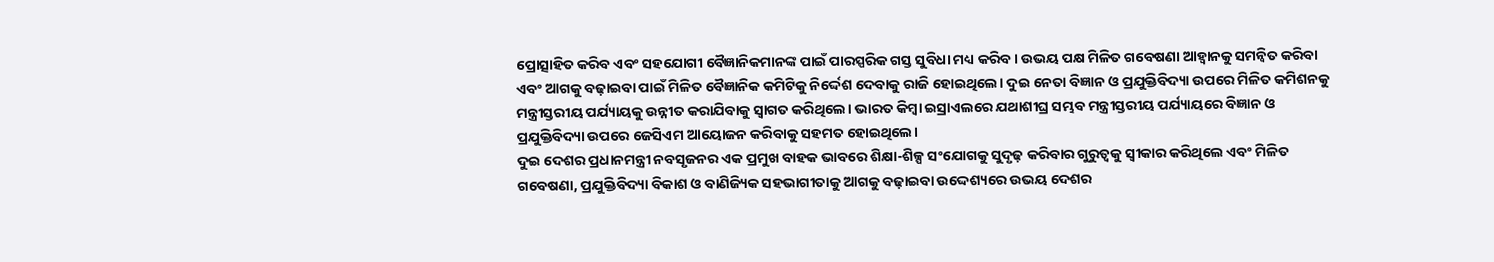ପ୍ରୋତ୍ସାହିତ କରିବ ଏବଂ ସହଯୋଗୀ ବୈଜ୍ଞାନିକମାନଙ୍କ ପାଇଁ ପାରସ୍ପରିକ ଗସ୍ତ ସୁବିଧା ମଧ୍ୟ କରିବ। ଉଭୟ ପକ୍ଷ ମିଳିତ ଗବେଷଣା ଆହ୍ୱାନକୁ ସମନ୍ୱିତ କରିବା ଏବଂ ଆଗକୁ ବଢ଼ାଇବା ପାଇଁ ମିଳିତ ବୈଜ୍ଞାନିକ କମିଟିକୁ ନିର୍ଦ୍ଦେଶ ଦେବାକୁ ରାଜି ହୋଇଥିଲେ। ଦୁଇ ନେତା ବିଜ୍ଞାନ ଓ ପ୍ରଯୁକ୍ତିବିଦ୍ୟା ଉପରେ ମିଳିତ କମିଶନକୁ ମନ୍ତ୍ରୀସ୍ତରୀୟ ପର୍ଯ୍ୟାୟକୁ ଉନ୍ନୀତ କରାଯିବାକୁ ସ୍ୱାଗତ କରିଥିଲେ। ଭାରତ କିମ୍ବା ଇସ୍ରାଏଲରେ ଯଥାଶୀଘ୍ର ସମ୍ଭବ ମନ୍ତ୍ରୀସ୍ତରୀୟ ପର୍ଯ୍ୟାୟରେ ବିଜ୍ଞାନ ଓ ପ୍ରଯୁକ୍ତିବିଦ୍ୟା ଉପରେ ଜେସିଏମ ଆୟୋଜନ କରିବାକୁ ସହମତ ହୋଇଥିଲେ।
ଦୁଇ ଦେଶର ପ୍ରଧାନମନ୍ତ୍ରୀ ନବସୃଜନର ଏକ ପ୍ରମୁଖ ବାହକ ଭାବରେ ଶିକ୍ଷା-ଶିଳ୍ପ ସଂଯୋଗକୁ ସୁଦୃଢ଼ କରିବାର ଗୁରୁତ୍ୱକୁ ସ୍ୱୀକାର କରିଥିଲେ ଏବଂ ମିଳିତ ଗବେଷଣା, ପ୍ରଯୁକ୍ତିବିଦ୍ୟା ବିକାଶ ଓ ବାଣିଜ୍ୟିକ ସହଭାଗୀତାକୁ ଆଗକୁ ବଢ଼ାଇବା ଉଦ୍ଦେଶ୍ୟରେ ଉଭୟ ଦେଶର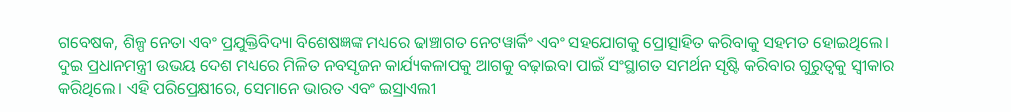ଗବେଷକ, ଶିଳ୍ପ ନେତା ଏବଂ ପ୍ରଯୁକ୍ତିବିଦ୍ୟା ବିଶେଷଜ୍ଞଙ୍କ ମଧ୍ୟରେ ଢାଞ୍ଚାଗତ ନେଟୱାର୍କିଂ ଏବଂ ସହଯୋଗକୁ ପ୍ରୋତ୍ସାହିତ କରିବାକୁ ସହମତ ହୋଇଥିଲେ।
ଦୁଇ ପ୍ରଧାନମନ୍ତ୍ରୀ ଉଭୟ ଦେଶ ମଧ୍ୟରେ ମିଳିତ ନବସୃଜନ କାର୍ଯ୍ୟକଳାପକୁ ଆଗକୁ ବଢ଼ାଇବା ପାଇଁ ସଂସ୍ଥାଗତ ସମର୍ଥନ ସୃଷ୍ଟି କରିବାର ଗୁରୁତ୍ୱକୁ ସ୍ୱୀକାର କରିଥିଲେ। ଏହି ପରିପ୍ରେକ୍ଷୀରେ, ସେମାନେ ଭାରତ ଏବଂ ଇସ୍ରାଏଲୀ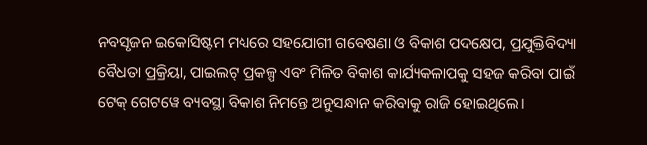ନବସୃଜନ ଇକୋସିଷ୍ଟମ ମଧ୍ୟରେ ସହଯୋଗୀ ଗବେଷଣା ଓ ବିକାଶ ପଦକ୍ଷେପ, ପ୍ରଯୁକ୍ତିବିଦ୍ୟା ବୈଧତା ପ୍ରକ୍ରିୟା, ପାଇଲଟ୍ ପ୍ରକଳ୍ପ ଏବଂ ମିଳିତ ବିକାଶ କାର୍ଯ୍ୟକଳାପକୁ ସହଜ କରିବା ପାଇଁ ଟେକ୍ ଗେଟୱେ ବ୍ୟବସ୍ଥା ବିକାଶ ନିମନ୍ତେ ଅନୁସନ୍ଧାନ କରିବାକୁ ରାଜି ହୋଇଥିଲେ।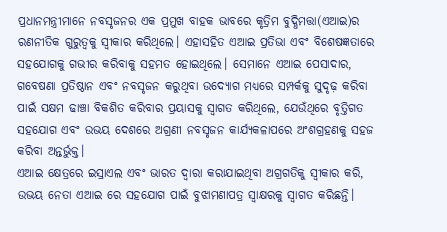ପ୍ରଧାନମନ୍ତ୍ରୀମାନେ ନବସୃଜନର ଏକ ପ୍ରମୁଖ ବାହକ ଭାବରେ କୃତ୍ରିମ ବୁଦ୍ଧିମତ୍ତା(ଏଆଇ)ର ରଣନୀତିକ ଗୁରୁତ୍ୱକୁ ସ୍ୱୀକାର କରିଥିଲେ। ଏହାସହିତ ଏଆଇ ପ୍ରତିଭା ଏବଂ ବିଶେଷଜ୍ଞତାରେ ସହଯୋଗକୁ ଗଭୀର କରିବାକୁ ସହମତ ହୋଇଥିଲେ। ସେମାନେ ଏଆଇ ପେସାଦାର, ଗବେଷଣା ପ୍ରତିଷ୍ଠାନ ଏବଂ ନବସୃଜନ କରୁଥିବା ଉଦ୍ୟୋଗ ମଧ୍ୟରେ ସମ୍ପର୍କକୁ ସୁଦୃଢ଼ କରିବା ପାଇଁ ସକ୍ଷମ ଢାଞ୍ଚା ବିକଶିତ କରିବାର ପ୍ରୟାସକୁ ସ୍ୱାଗତ କରିଥିଲେ, ଯେଉଁଥିରେ ବୃତ୍ତିଗତ ସହଯୋଗ ଏବଂ ଉଭୟ ଦେଶରେ ଅଗ୍ରଣୀ ନବସୃଜନ କାର୍ଯ୍ୟକଳାପରେ ଅଂଶଗ୍ରହଣକୁ ସହଜ କରିବା ଅନ୍ତର୍ଭୁକ୍ତ।
ଏଆଇ କ୍ଷେତ୍ରରେ ଇସ୍ରାଏଲ ଏବଂ ଭାରତ ଦ୍ୱାରା କରାଯାଇଥିବା ଅଗ୍ରଗତିକୁ ସ୍ୱୀକାର କରି, ଉଭୟ ନେତା ଏଆଇ ରେ ସହଯୋଗ ପାଇଁ ବୁଝାମଣାପତ୍ର ସ୍ୱାକ୍ଷରକୁ ସ୍ୱାଗତ କରିଛନ୍ତି।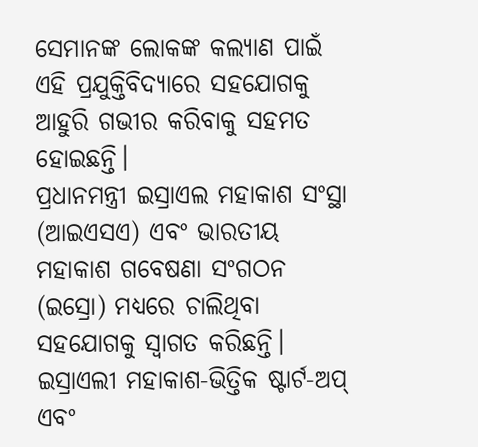ସେମାନଙ୍କ ଲୋକଙ୍କ କଲ୍ୟାଣ ପାଇଁ ଏହି ପ୍ରଯୁକ୍ତିବିଦ୍ୟାରେ ସହଯୋଗକୁ ଆହୁରି ଗଭୀର କରିବାକୁ ସହମତ ହୋଇଛନ୍ତି।
ପ୍ରଧାନମନ୍ତ୍ରୀ ଇସ୍ରାଏଲ ମହାକାଶ ସଂସ୍ଥା (ଆଇଏସଏ) ଏବଂ ଭାରତୀୟ ମହାକାଶ ଗବେଷଣା ସଂଗଠନ (ଇସ୍ରୋ) ମଧ୍ୟରେ ଚାଲିଥିବା ସହଯୋଗକୁ ସ୍ୱାଗତ କରିଛନ୍ତି। ଇସ୍ରାଏଲୀ ମହାକାଶ-ଭିତ୍ତିକ ଷ୍ଟାର୍ଟ-ଅପ୍ ଏବଂ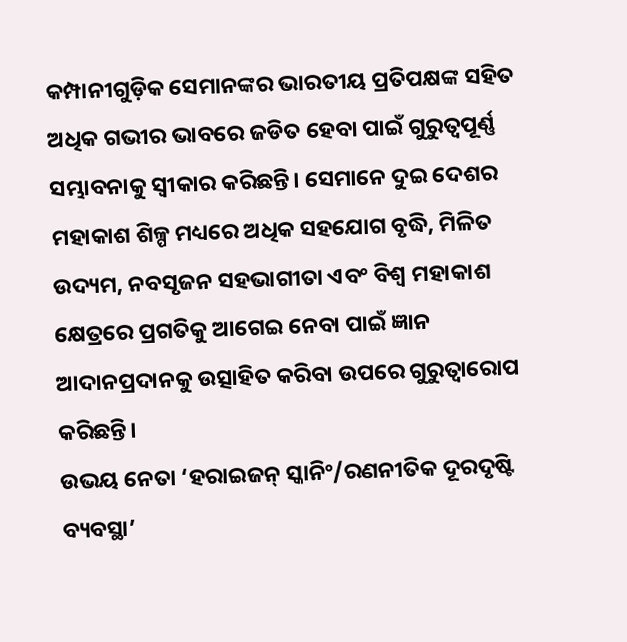କମ୍ପାନୀଗୁଡ଼ିକ ସେମାନଙ୍କର ଭାରତୀୟ ପ୍ରତିପକ୍ଷଙ୍କ ସହିତ ଅଧିକ ଗଭୀର ଭାବରେ ଜଡିତ ହେବା ପାଇଁ ଗୁରୁତ୍ୱପୂର୍ଣ୍ଣ ସମ୍ଭାବନାକୁ ସ୍ୱୀକାର କରିଛନ୍ତି। ସେମାନେ ଦୁଇ ଦେଶର ମହାକାଶ ଶିଳ୍ପ ମଧ୍ୟରେ ଅଧିକ ସହଯୋଗ ବୃଦ୍ଧି, ମିଳିତ ଉଦ୍ୟମ, ନବସୃଜନ ସହଭାଗୀତା ଏବଂ ବିଶ୍ୱ ମହାକାଶ କ୍ଷେତ୍ରରେ ପ୍ରଗତିକୁ ଆଗେଇ ନେବା ପାଇଁ ଜ୍ଞାନ ଆଦାନପ୍ରଦାନକୁ ଉତ୍ସାହିତ କରିବା ଉପରେ ଗୁରୁତ୍ୱାରୋପ କରିଛନ୍ତି।
ଉଭୟ ନେତା ‘ହରାଇଜନ୍ ସ୍କାନିଂ/ରଣନୀତିକ ଦୂରଦୃଷ୍ଟି ବ୍ୟବସ୍ଥା’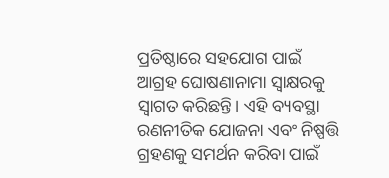ପ୍ରତିଷ୍ଠାରେ ସହଯୋଗ ପାଇଁ ଆଗ୍ରହ ଘୋଷଣାନାମା ସ୍ୱାକ୍ଷରକୁ ସ୍ୱାଗତ କରିଛନ୍ତି। ଏହି ବ୍ୟବସ୍ଥା ରଣନୀତିକ ଯୋଜନା ଏବଂ ନିଷ୍ପତ୍ତି ଗ୍ରହଣକୁ ସମର୍ଥନ କରିବା ପାଇଁ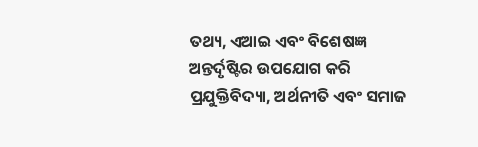ତଥ୍ୟ, ଏଆଇ ଏବଂ ବିଶେଷଜ୍ଞ ଅନ୍ତର୍ଦୃଷ୍ଟିର ଉପଯୋଗ କରି ପ୍ରଯୁକ୍ତିବିଦ୍ୟା, ଅର୍ଥନୀତି ଏବଂ ସମାଜ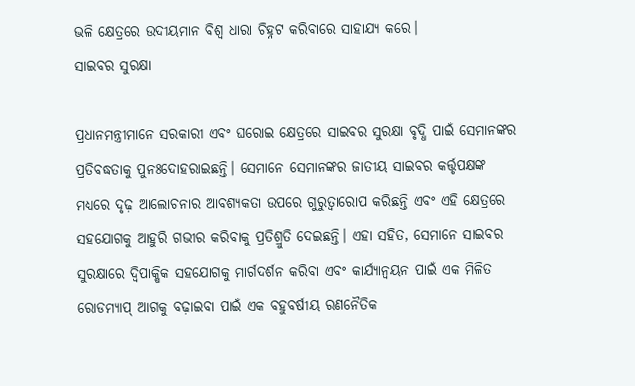ଭଳି କ୍ଷେତ୍ରରେ ଉଦୀୟମାନ ବିଶ୍ୱ ଧାରା ଚିହ୍ନଟ କରିବାରେ ସାହାଯ୍ୟ କରେ।
ସାଇବର ସୁରକ୍ଷା

ପ୍ରଧାନମନ୍ତ୍ରୀମାନେ ସରକାରୀ ଏବଂ ଘରୋଇ କ୍ଷେତ୍ରରେ ସାଇବର ସୁରକ୍ଷା ବୃଦ୍ଧି ପାଇଁ ସେମାନଙ୍କର ପ୍ରତିବଦ୍ଧତାକୁ ପୁନଃଦୋହରାଇଛନ୍ତି। ସେମାନେ ସେମାନଙ୍କର ଜାତୀୟ ସାଇବର କର୍ତ୍ତୃପକ୍ଷଙ୍କ ମଧ୍ୟରେ ଦୃଢ଼ ଆଲୋଚନାର ଆବଶ୍ୟକତା ଉପରେ ଗୁରୁତ୍ୱାରୋପ କରିଛନ୍ତି ଏବଂ ଏହି କ୍ଷେତ୍ରରେ ସହଯୋଗକୁ ଆହୁରି ଗଭୀର କରିବାକୁ ପ୍ରତିଶ୍ରୁତି ଦେଇଛନ୍ତି। ଏହା ସହିତ, ସେମାନେ ସାଇବର ସୁରକ୍ଷାରେ ଦ୍ୱିପାକ୍ଷିକ ସହଯୋଗକୁ ମାର୍ଗଦର୍ଶନ କରିବା ଏବଂ କାର୍ଯ୍ୟାନ୍ୱୟନ ପାଇଁ ଏକ ମିଳିତ ରୋଡମ୍ୟାପ୍ ଆଗକୁ ବଢ଼ାଇବା ପାଇଁ ଏକ ବହୁବର୍ଷୀୟ ରଣନୈତିକ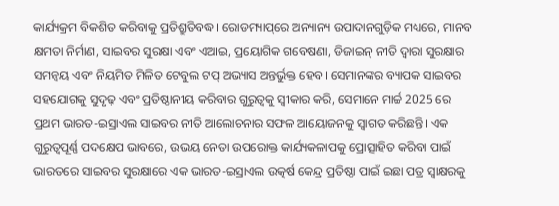କାର୍ଯ୍ୟକ୍ରମ ବିକଶିତ କରିବାକୁ ପ୍ରତିଶ୍ରୁତିବଦ୍ଧ। ରୋଡମ୍ୟାପ୍‌ରେ ଅନ୍ୟାନ୍ୟ ଉପାଦାନଗୁଡ଼ିକ ମଧ୍ୟରେ, ମାନବ କ୍ଷମତା ନିର୍ମାଣ, ସାଇବର ସୁରକ୍ଷା ଏବଂ ଏଆଇ, ପ୍ରୟୋଗିକ ଗବେଷଣା, ଡିଜାଇନ୍ ନୀତି ଦ୍ୱାରା ସୁରକ୍ଷାର ସମନ୍ୱୟ ଏବଂ ନିୟମିତ ମିଳିତ ଟେବୁଲ ଟପ୍ ଅଭ୍ୟାସ ଅନ୍ତର୍ଭୁକ୍ତ ହେବ। ସେମାନଙ୍କର ବ୍ୟାପକ ସାଇବର ସହଯୋଗକୁ ସୁଦୃଢ଼ ଏବଂ ପ୍ରତିଷ୍ଠାନୀୟ କରିବାର ଗୁରୁତ୍ୱକୁ ସ୍ୱୀକାର କରି, ସେମାନେ ମାର୍ଚ୍ଚ 2025 ରେ ପ୍ରଥମ ଭାରତ-ଇସ୍ରାଏଲ ସାଇବର ନୀତି ଆଲୋଚନାର ସଫଳ ଆୟୋଜନକୁ ସ୍ୱାଗତ କରିଛନ୍ତି। ଏକ ଗୁରୁତ୍ୱପୂର୍ଣ୍ଣ ପଦକ୍ଷେପ ଭାବରେ, ଉଭୟ ନେତା ଉପରୋକ୍ତ କାର୍ଯ୍ୟକଳାପକୁ ପ୍ରୋତ୍ସାହିତ କରିବା ପାଇଁ ଭାରତରେ ସାଇବର ସୁରକ୍ଷାରେ ଏକ ଭାରତ-ଇସ୍ରାଏଲ ଉତ୍କର୍ଷ କେନ୍ଦ୍ର ପ୍ରତିଷ୍ଠା ପାଇଁ ଇଛା ପତ୍ର ସ୍ୱାକ୍ଷରକୁ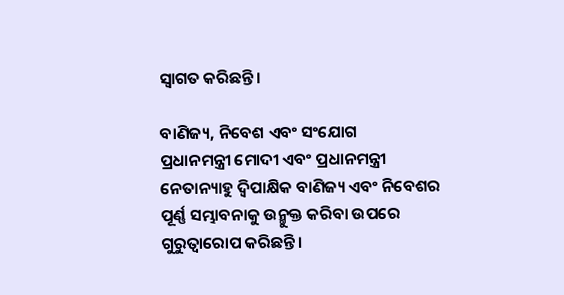ସ୍ୱାଗତ କରିଛନ୍ତି।

ବାଣିଜ୍ୟ, ନିବେଶ ଏବଂ ସଂଯୋଗ
ପ୍ରଧାନମନ୍ତ୍ରୀ ମୋଦୀ ଏବଂ ପ୍ରଧାନମନ୍ତ୍ରୀ ନେତାନ୍ୟାହୁ ଦ୍ୱିପାକ୍ଷିକ ବାଣିଜ୍ୟ ଏବଂ ନିବେଶର ପୂର୍ଣ୍ଣ ସମ୍ଭାବନାକୁ ଉନ୍ମୁକ୍ତ କରିବା ଉପରେ ଗୁରୁତ୍ୱାରୋପ କରିଛନ୍ତି।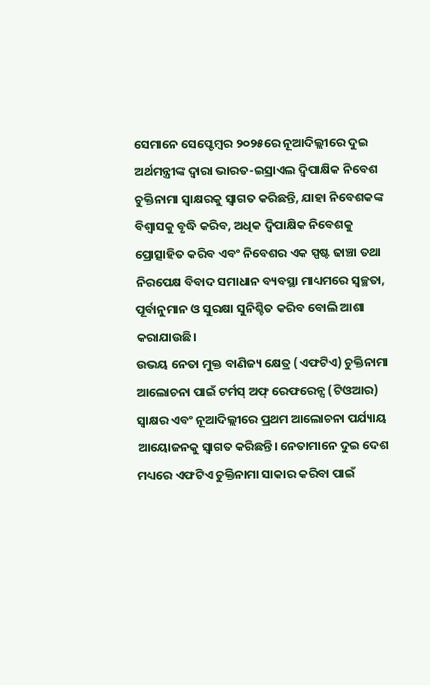ସେମାନେ ସେପ୍ଟେମ୍ବର ୨୦୨୫ରେ ନୂଆଦିଲ୍ଲୀରେ ଦୁଇ ଅର୍ଥମନ୍ତ୍ରୀଙ୍କ ଦ୍ୱାରା ଭାରତ-ଇସ୍ରାଏଲ ଦ୍ୱିପାକ୍ଷିକ ନିବେଶ ଚୁକ୍ତିନାମା ସ୍ୱାକ୍ଷରକୁ ସ୍ୱାଗତ କରିଛନ୍ତି, ଯାହା ନିବେଶକଙ୍କ ବିଶ୍ୱାସକୁ ବୃଦ୍ଧି କରିବ, ଅଧିକ ଦ୍ୱିପାକ୍ଷିକ ନିବେଶକୁ ପ୍ରୋତ୍ସାହିତ କରିବ ଏବଂ ନିବେଶର ଏକ ସ୍ପଷ୍ଟ ଢାଞ୍ଚା ତଥା ନିରପେକ୍ଷ ବିବାଦ ସମାଧାନ ବ୍ୟବସ୍ଥା ମାଧ୍ୟମରେ ସ୍ୱଚ୍ଛତା, ପୂର୍ବାନୁମାନ ଓ ସୁରକ୍ଷା ସୁନିଶ୍ଚିତ କରିବ ବୋଲି ଆଶା କରାଯାଉଛି।
ଉଭୟ ନେତା ମୁକ୍ତ ବାଣିଜ୍ୟ କ୍ଷେତ୍ର (ଏଫଟିଏ) ଚୁକ୍ତିନାମା ଆଲୋଚନା ପାଇଁ ଟର୍ମସ୍‌ ଅଫ୍‌ ରେଫରେନ୍ସ (ଟିଓଆର) ସ୍ୱାକ୍ଷର ଏବଂ ନୂଆଦିଲ୍ଲୀରେ ପ୍ରଥମ ଆଲୋଚନା ପର୍ଯ୍ୟାୟ ଆୟୋଜନକୁ ସ୍ୱାଗତ କରିଛନ୍ତି। ନେତାମାନେ ଦୁଇ ଦେଶ ମଧ୍ୟରେ ଏଫଟିଏ ଚୁକ୍ତିନାମା ସାକାର କରିବା ପାଇଁ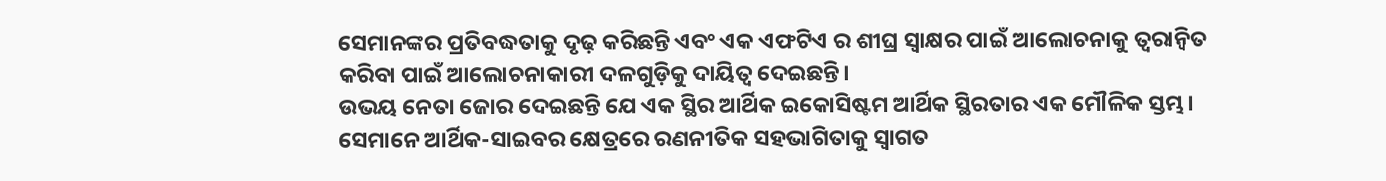ସେମାନଙ୍କର ପ୍ରତିବଦ୍ଧତାକୁ ଦୃଢ଼ କରିଛନ୍ତି ଏବଂ ଏକ ଏଫଟିଏ ର ଶୀଘ୍ର ସ୍ୱାକ୍ଷର ପାଇଁ ଆଲୋଚନାକୁ ତ୍ୱରାନ୍ୱିତ କରିବା ପାଇଁ ଆଲୋଚନାକାରୀ ଦଳଗୁଡ଼ିକୁ ଦାୟିତ୍ୱ ଦେଇଛନ୍ତି।
ଉଭୟ ନେତା ଜୋର ଦେଇଛନ୍ତି ଯେ ଏକ ସ୍ଥିର ଆର୍ଥିକ ଇକୋସିଷ୍ଟମ ଆର୍ଥିକ ସ୍ଥିରତାର ଏକ ମୌଳିକ ସ୍ତମ୍ଭ। ସେମାନେ ଆର୍ଥିକ-ସାଇବର କ୍ଷେତ୍ରରେ ରଣନୀତିକ ସହଭାଗିତାକୁ ସ୍ୱାଗତ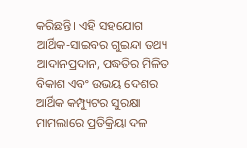କରିଛନ୍ତି। ଏହି ସହଯୋଗ ଆର୍ଥିକ-ସାଇବର ଗୁଇନ୍ଦା ତଥ୍ୟ ଆଦାନପ୍ରଦାନ, ପଦ୍ଧତିର ମିଳିତ ବିକାଶ ଏବଂ ଉଭୟ ଦେଶର ଆର୍ଥିକ କମ୍ପ୍ୟୁଟର ସୁରକ୍ଷା ମାମଲାରେ ପ୍ରତିକ୍ରିୟା ଦଳ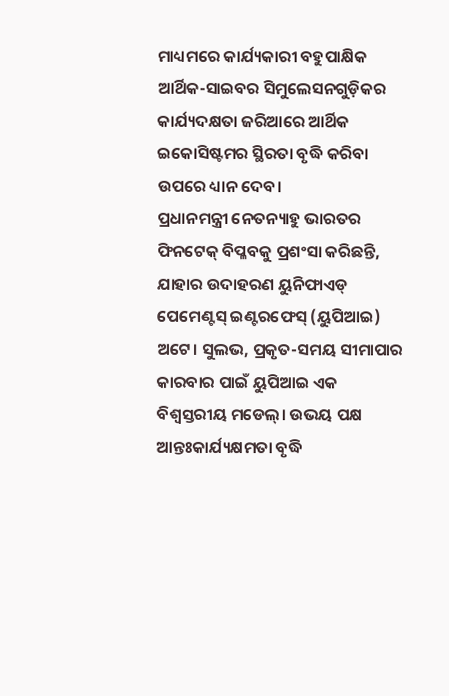ମାଧ୍ୟମରେ କାର୍ଯ୍ୟକାରୀ ବହୁପାକ୍ଷିକ ଆର୍ଥିକ-ସାଇବର ସିମୁଲେସନଗୁଡ଼ିକର କାର୍ଯ୍ୟଦକ୍ଷତା ଜରିଆରେ ଆର୍ଥିକ ଇକୋସିଷ୍ଟମର ସ୍ଥିରତା ବୃଦ୍ଧି କରିବା ଉପରେ ଧ୍ୟାନ ଦେବ।
ପ୍ରଧାନମନ୍ତ୍ରୀ ନେତନ୍ୟାହୁ ଭାରତର ଫିନଟେକ୍ ବିପ୍ଳବକୁ ପ୍ରଶଂସା କରିଛନ୍ତି, ଯାହାର ଉଦାହରଣ ୟୁନିଫାଏଡ୍ ପେମେଣ୍ଟସ୍ ଇଣ୍ଟରଫେସ୍ (ୟୁପିଆଇ) ଅଟେ। ସୁଲଭ, ପ୍ରକୃତ-ସମୟ ସୀମାପାର କାରବାର ପାଇଁ ୟୁପିଆଇ ଏକ ବିଶ୍ୱସ୍ତରୀୟ ମଡେଲ୍। ଉଭୟ ପକ୍ଷ ଆନ୍ତଃକାର୍ଯ୍ୟକ୍ଷମତା ବୃଦ୍ଧି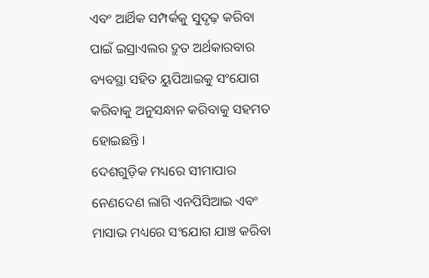ଏବଂ ଆର୍ଥିକ ସମ୍ପର୍କକୁ ସୁଦୃଢ଼ କରିବା ପାଇଁ ଇସ୍ରାଏଲର ଦ୍ରୁତ ଅର୍ଥକାରବାର ବ୍ୟବସ୍ଥା ସହିତ ୟୁପିଆଇକୁ ସଂଯୋଗ କରିବାକୁ ଅନୁସନ୍ଧାନ କରିବାକୁ ସହମତ ହୋଇଛନ୍ତି।
ଦେଶଗୁଡ଼ିକ ମଧ୍ୟରେ ସୀମାପାର ନେଣଦେଣ ଲାଗି ଏନପିସିଆଇ ଏବଂ ମାସାଭ ମଧ୍ୟରେ ସଂଯୋଗ ଯାଞ୍ଚ କରିବା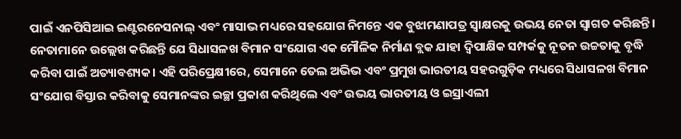ପାଇଁ ଏନପିସିଆଇ ଇଣ୍ଟରନେସନାଲ୍ ଏବଂ ମାସାଭ ମଧ୍ୟରେ ସହଯୋଗ ନିମନ୍ତେ ଏକ ବୁଝାମଣାପତ୍ର ସ୍ୱାକ୍ଷରକୁ ଉଭୟ ନେତା ସ୍ୱାଗତ କରିଛନ୍ତି।
ନେତାମାନେ ଉଲ୍ଲେଖ କରିଛନ୍ତି ଯେ ସିଧାସଳଖ ବିମାନ ସଂଯୋଗ ଏକ ମୌଳିକ ନିର୍ମାଣ ବ୍ଲକ ଯାହା ଦ୍ୱିପାକ୍ଷିକ ସମ୍ପର୍କକୁ ନୂତନ ଉଚ୍ଚତାକୁ ବୃଦ୍ଧି କରିବା ପାଇଁ ଅତ୍ୟାବଶ୍ୟକ। ଏହି ପରିପ୍ରେକ୍ଷୀରେ, ସେମାନେ ତେଲ ଅଭିଭ ଏବଂ ପ୍ରମୁଖ ଭାରତୀୟ ସହରଗୁଡ଼ିକ ମଧ୍ୟରେ ସିଧାସଳଖ ବିମାନ ସଂଯୋଗ ବିସ୍ତାର କରିବାକୁ ସେମାନଙ୍କର ଇଚ୍ଛା ପ୍ରକାଶ କରିଥିଲେ ଏବଂ ଉଭୟ ଭାରତୀୟ ଓ ଇସ୍ରାଏଲୀ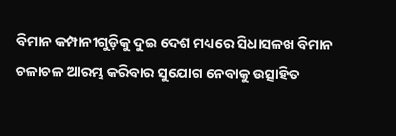ବିମାନ କମ୍ପାନୀଗୁଡ଼ିକୁ ଦୁଇ ଦେଶ ମଧ୍ୟରେ ସିଧାସଳଖ ବିମାନ ଚଳାଚଳ ଆରମ୍ଭ କରିବାର ସୁଯୋଗ ନେବାକୁ ଉତ୍ସାହିତ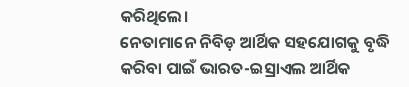କରିଥିଲେ।
ନେତାମାନେ ନିବିଡ଼ ଆର୍ଥିକ ସହଯୋଗକୁ ବୃଦ୍ଧି କରିବା ପାଇଁ ଭାରତ-ଇସ୍ରାଏଲ ଆର୍ଥିକ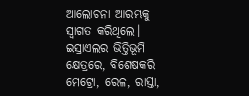ଆଲୋଚନା ଆରମ୍ଭକୁ ସ୍ୱାଗତ କରିଥିଲେ।
ଇସ୍ରାଏଲର ଭିତ୍ତିଭୂମି କ୍ଷେତ୍ରରେ, ବିଶେଷକରି ମେଟ୍ରୋ, ରେଳ, ରାସ୍ତା,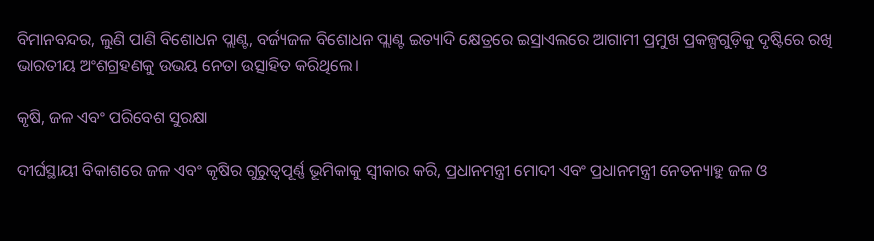ବିମାନବନ୍ଦର, ଲୁଣି ପାଣି ବିଶୋଧନ ପ୍ଲାଣ୍ଟ, ବର୍ଜ୍ୟଜଳ ବିଶୋଧନ ପ୍ଲାଣ୍ଟ ଇତ୍ୟାଦି କ୍ଷେତ୍ରରେ ଇସ୍ରାଏଲରେ ଆଗାମୀ ପ୍ରମୁଖ ପ୍ରକଳ୍ପଗୁଡ଼ିକୁ ଦୃଷ୍ଟିରେ ରଖି ଭାରତୀୟ ଅଂଶଗ୍ରହଣକୁ ଉଭୟ ନେତା ଉତ୍ସାହିତ କରିଥିଲେ।

କୃଷି, ଜଳ ଏବଂ ପରିବେଶ ସୁରକ୍ଷା

ଦୀର୍ଘସ୍ଥାୟୀ ବିକାଶରେ ଜଳ ଏବଂ କୃଷିର ଗୁରୁତ୍ୱପୂର୍ଣ୍ଣ ଭୂମିକାକୁ ସ୍ୱୀକାର କରି, ପ୍ରଧାନମନ୍ତ୍ରୀ ମୋଦୀ ଏବଂ ପ୍ରଧାନମନ୍ତ୍ରୀ ନେତନ୍ୟାହୁ ଜଳ ଓ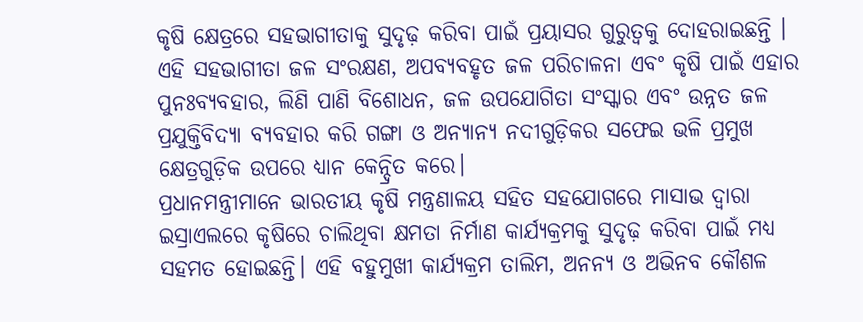କୃଷି କ୍ଷେତ୍ରରେ ସହଭାଗୀତାକୁ ସୁଦୃଢ଼ କରିବା ପାଇଁ ପ୍ରୟାସର ଗୁରୁତ୍ୱକୁ ଦୋହରାଇଛନ୍ତି । ଏହି ସହଭାଗୀତା ଜଳ ସଂରକ୍ଷଣ, ଅପବ୍ୟବହୃତ ଜଳ ପରିଚାଳନା ଏବଂ କୃଷି ପାଇଁ ଏହାର ପୁନଃବ୍ୟବହାର, ଲିଣି ପାଣି ବିଶୋଧନ, ଜଳ ଉପଯୋଗିତା ସଂସ୍କାର ଏବଂ ଉନ୍ନତ ଜଳ ପ୍ରଯୁକ୍ତିବିଦ୍ୟା ବ୍ୟବହାର କରି ଗଙ୍ଗା ଓ ଅନ୍ୟାନ୍ୟ ନଦୀଗୁଡ଼ିକର ସଫେଇ ଭଳି ପ୍ରମୁଖ କ୍ଷେତ୍ରଗୁଡ଼ିକ ଉପରେ ଧ୍ୟାନ କେନ୍ଦ୍ରିତ କରେ।
ପ୍ରଧାନମନ୍ତ୍ରୀମାନେ ଭାରତୀୟ କୃଷି ମନ୍ତ୍ରଣାଳୟ ସହିତ ସହଯୋଗରେ ମାସାଭ ଦ୍ୱାରା ଇସ୍ରାଏଲରେ କୃଷିରେ ଚାଲିଥିବା କ୍ଷମତା ନିର୍ମାଣ କାର୍ଯ୍ୟକ୍ରମକୁ ସୁଦୃଢ଼ କରିବା ପାଇଁ ମଧ୍ୟ ସହମତ ହୋଇଛନ୍ତି। ଏହି ବହୁମୁଖୀ କାର୍ଯ୍ୟକ୍ରମ ତାଲିମ, ଅନନ୍ୟ ଓ ଅଭିନବ କୌଶଳ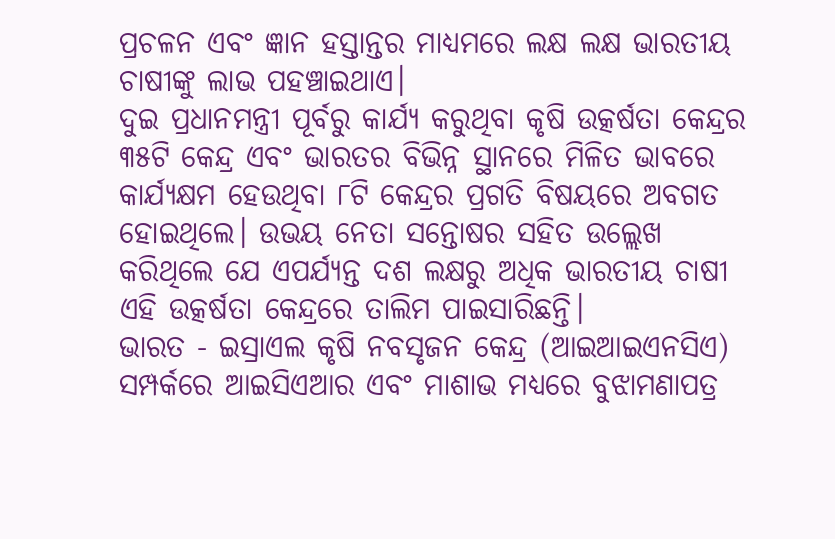ପ୍ରଚଳନ ଏବଂ ଜ୍ଞାନ ହସ୍ତାନ୍ତର ମାଧ୍ୟମରେ ଲକ୍ଷ ଲକ୍ଷ ଭାରତୀୟ ଚାଷୀଙ୍କୁ ଲାଭ ପହଞ୍ଚାଇଥାଏ।
ଦୁଇ ପ୍ରଧାନମନ୍ତ୍ରୀ ପୂର୍ବରୁ କାର୍ଯ୍ୟ କରୁଥିବା କୃଷି ଉତ୍କର୍ଷତା କେନ୍ଦ୍ରର ୩୫ଟି କେନ୍ଦ୍ର ଏବଂ ଭାରତର ବିଭିନ୍ନ ସ୍ଥାନରେ ମିଳିତ ଭାବରେ କାର୍ଯ୍ୟକ୍ଷମ ହେଉଥିବା ୮ଟି କେନ୍ଦ୍ରର ପ୍ରଗତି ବିଷୟରେ ଅବଗତ ହୋଇଥିଲେ। ଉଭୟ ନେତା ସନ୍ତୋଷର ସହିତ ଉଲ୍ଲେଖ କରିଥିଲେ ଯେ ଏପର୍ଯ୍ୟନ୍ତ ଦଶ ଲକ୍ଷରୁ ଅଧିକ ଭାରତୀୟ ଚାଷୀ ଏହି ଉତ୍କର୍ଷତା କେନ୍ଦ୍ରରେ ତାଲିମ ପାଇସାରିଛନ୍ତି।
ଭାରତ - ଇସ୍ରାଏଲ କୃଷି ନବସୃଜନ କେନ୍ଦ୍ର (ଆଇଆଇଏନସିଏ) ସମ୍ପର୍କରେ ଆଇସିଏଆର ଏବଂ ମାଶାଭ ମଧ୍ୟରେ ବୁଝାମଣାପତ୍ର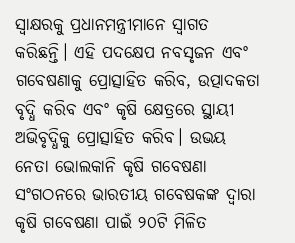ସ୍ୱାକ୍ଷରକୁ ପ୍ରଧାନମନ୍ତ୍ରୀମାନେ ସ୍ୱାଗତ କରିଛନ୍ତି। ଏହି ପଦକ୍ଷେପ ନବସୃଜନ ଏବଂ ଗବେଷଣାକୁ ପ୍ରୋତ୍ସାହିତ କରିବ, ଉତ୍ପାଦକତା ବୃଦ୍ଧି କରିବ ଏବଂ କୃଷି କ୍ଷେତ୍ରରେ ସ୍ଥାୟୀ ଅଭିବୃଦ୍ଧିକୁ ପ୍ରୋତ୍ସାହିତ କରିବ। ଉଭୟ ନେତା ଭୋଲକାନି କୃଷି ଗବେଷଣା ସଂଗଠନରେ ଭାରତୀୟ ଗବେଷକଙ୍କ ଦ୍ୱାରା କୃଷି ଗବେଷଣା ପାଇଁ ୨୦ଟି ମିଳିତ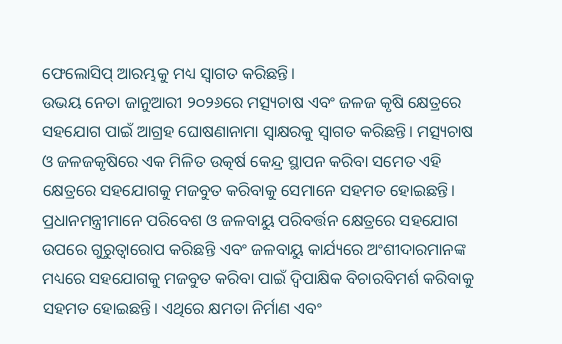ଫେଲୋସିପ୍ ଆରମ୍ଭକୁ ମଧ୍ୟ ସ୍ୱାଗତ କରିଛନ୍ତି।
ଉଭୟ ନେତା ଜାନୁଆରୀ ୨୦୨୬ରେ ମତ୍ସ୍ୟଚାଷ ଏବଂ ଜଳଜ କୃଷି କ୍ଷେତ୍ରରେ ସହଯୋଗ ପାଇଁ ଆଗ୍ରହ ଘୋଷଣାନାମା ସ୍ୱାକ୍ଷରକୁ ସ୍ୱାଗତ କରିଛନ୍ତି। ମତ୍ସ୍ୟଚାଷ ଓ ଜଳଜକୃଷିରେ ଏକ ମିଳିତ ଉତ୍କର୍ଷ କେନ୍ଦ୍ର ସ୍ଥାପନ କରିବା ସମେତ ଏହି କ୍ଷେତ୍ରରେ ସହଯୋଗକୁ ମଜବୁତ କରିବାକୁ ସେମାନେ ସହମତ ହୋଇଛନ୍ତି।
ପ୍ରଧାନମନ୍ତ୍ରୀମାନେ ପରିବେଶ ଓ ଜଳବାୟୁ ପରିବର୍ତ୍ତନ କ୍ଷେତ୍ରରେ ସହଯୋଗ ଉପରେ ଗୁରୁତ୍ୱାରୋପ କରିଛନ୍ତି ଏବଂ ଜଳବାୟୁ କାର୍ଯ୍ୟରେ ଅଂଶୀଦାରମାନଙ୍କ ମଧ୍ୟରେ ସହଯୋଗକୁ ମଜବୁତ କରିବା ପାଇଁ ଦ୍ୱିପାକ୍ଷିକ ବିଚାରବିମର୍ଶ କରିବାକୁ ସହମତ ହୋଇଛନ୍ତି। ଏଥିରେ କ୍ଷମତା ନିର୍ମାଣ ଏବଂ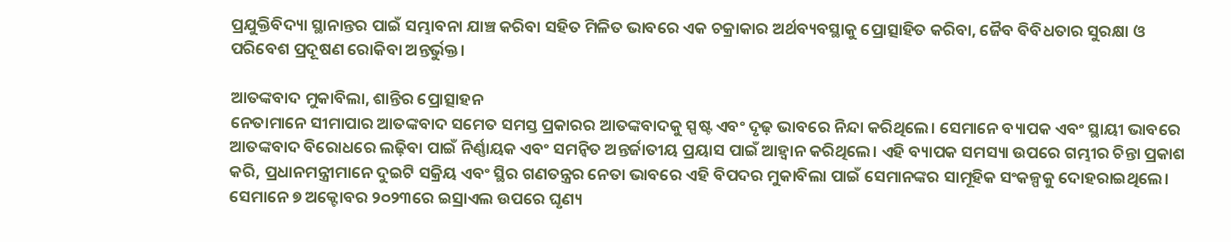ପ୍ରଯୁକ୍ତିବିଦ୍ୟା ସ୍ଥାନାନ୍ତର ପାଇଁ ସମ୍ଭାବନା ଯାଞ୍ଚ କରିବା ସହିତ ମିଳିତ ଭାବରେ ଏକ ଚକ୍ରାକାର ଅର୍ଥବ୍ୟବସ୍ଥାକୁ ପ୍ରୋତ୍ସାହିତ କରିବା, ଜୈବ ବିବିଧତାର ସୁରକ୍ଷା ଓ ପରିବେଶ ପ୍ରଦୂଷଣ ରୋକିବା ଅନ୍ତର୍ଭୁକ୍ତ।

ଆତଙ୍କବାଦ ମୁକାବିଲା, ଶାନ୍ତିର ପ୍ରୋତ୍ସାହନ
ନେତାମାନେ ସୀମାପାର ଆତଙ୍କବାଦ ସମେତ ସମସ୍ତ ପ୍ରକାରର ଆତଙ୍କବାଦକୁ ସ୍ପଷ୍ଟ ଏବଂ ଦୃଢ଼ ଭାବରେ ନିନ୍ଦା କରିଥିଲେ। ସେମାନେ ବ୍ୟାପକ ଏବଂ ସ୍ଥାୟୀ ଭାବରେ ଆତଙ୍କବାଦ ବିରୋଧରେ ଲଢ଼ିବା ପାଇଁ ନିର୍ଣ୍ଣାୟକ ଏବଂ ସମନ୍ୱିତ ଅନ୍ତର୍ଜାତୀୟ ପ୍ରୟାସ ପାଇଁ ଆହ୍ୱାନ କରିଥିଲେ। ଏହି ବ୍ୟାପକ ସମସ୍ୟା ଉପରେ ଗମ୍ଭୀର ଚିନ୍ତା ପ୍ରକାଶ କରି, ପ୍ରଧାନମନ୍ତ୍ରୀମାନେ ଦୁଇଟି ସକ୍ରିୟ ଏବଂ ସ୍ଥିର ଗଣତନ୍ତ୍ରର ନେତା ଭାବରେ ଏହି ବିପଦର ମୁକାବିଲା ପାଇଁ ସେମାନଙ୍କର ସାମୂହିକ ସଂକଳ୍ପକୁ ଦୋହରାଇଥିଲେ। ସେମାନେ ୭ ଅକ୍ଟୋବର ୨୦୨୩ରେ ଇସ୍ରାଏଲ ଉପରେ ଘୃଣ୍ୟ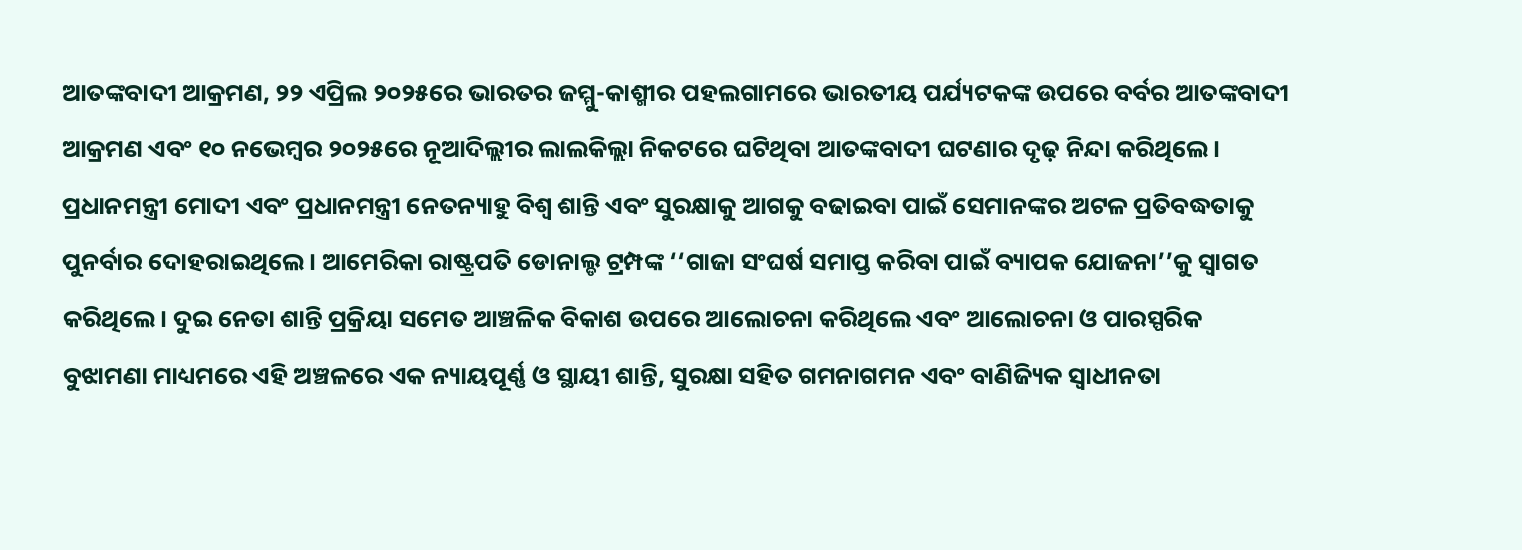ଆତଙ୍କବାଦୀ ଆକ୍ରମଣ, ୨୨ ଏପ୍ରିଲ ୨୦୨୫ରେ ଭାରତର ଜମ୍ମୁ-କାଶ୍ମୀର ପହଲଗାମରେ ଭାରତୀୟ ପର୍ଯ୍ୟଟକଙ୍କ ଉପରେ ବର୍ବର ଆତଙ୍କବାଦୀ ଆକ୍ରମଣ ଏବଂ ୧୦ ନଭେମ୍ବର ୨୦୨୫ରେ ନୂଆଦିଲ୍ଲୀର ଲାଲକିଲ୍ଲା ନିକଟରେ ଘଟିଥିବା ଆତଙ୍କବାଦୀ ଘଟଣାର ଦୃଢ଼ ନିନ୍ଦା କରିଥିଲେ।
ପ୍ରଧାନମନ୍ତ୍ରୀ ମୋଦୀ ଏବଂ ପ୍ରଧାନମନ୍ତ୍ରୀ ନେତନ୍ୟାହୁ ବିଶ୍ୱ ଶାନ୍ତି ଏବଂ ସୁରକ୍ଷାକୁ ଆଗକୁ ବଢାଇବା ପାଇଁ ସେମାନଙ୍କର ଅଟଳ ପ୍ରତିବଦ୍ଧତାକୁ ପୁନର୍ବାର ଦୋହରାଇଥିଲେ। ଆମେରିକା ରାଷ୍ଟ୍ରପତି ଡୋନାଲ୍ଡ ଟ୍ରମ୍ପଙ୍କ ‘‘ଗାଜା ସଂଘର୍ଷ ସମାପ୍ତ କରିବା ପାଇଁ ବ୍ୟାପକ ଯୋଜନା’’କୁ ସ୍ୱାଗତ କରିଥିଲେ। ଦୁଇ ନେତା ଶାନ୍ତି ପ୍ରକ୍ରିୟା ସମେତ ଆଞ୍ଚଳିକ ବିକାଶ ଉପରେ ଆଲୋଚନା କରିଥିଲେ ଏବଂ ଆଲୋଚନା ଓ ପାରସ୍ପରିକ ବୁଝାମଣା ମାଧ୍ୟମରେ ଏହି ଅଞ୍ଚଳରେ ଏକ ନ୍ୟାୟପୂର୍ଣ୍ଣ ଓ ସ୍ଥାୟୀ ଶାନ୍ତି, ସୁରକ୍ଷା ସହିତ ଗମନାଗମନ ଏବଂ ବାଣିଜ୍ୟିକ ସ୍ୱାଧୀନତା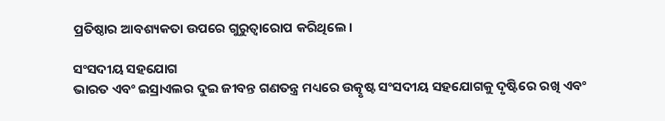ପ୍ରତିଷ୍ଠାର ଆବଶ୍ୟକତା ଉପରେ ଗୁରୁତ୍ୱାରୋପ କରିଥିଲେ।

ସଂସଦୀୟ ସହଯୋଗ
ଭାରତ ଏବଂ ଇସ୍ରାଏଲର ଦୁଇ ଜୀବନ୍ତ ଗଣତନ୍ତ୍ର ମଧ୍ୟରେ ଉତ୍କୃଷ୍ଟ ସଂସଦୀୟ ସହଯୋଗକୁ ଦୃଷ୍ଟିରେ ରଖି ଏବଂ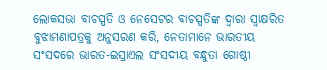ଲୋକସଭା ବାଚସ୍ପତି ଓ ନେସେଟର ବାଚସ୍ପତିଙ୍କ ଦ୍ୱାରା ସ୍ୱାକ୍ଷରିତ ବୁଝାମଣାପତ୍ରକୁ ଅନୁସରଣ କରି, ନେତାମାନେ ଭାରତୀୟ ସଂସଦରେ ଭାରତ-ଇସ୍ରାଏଲ ସଂସଦୀୟ ବନ୍ଧୁତା ଗୋଷ୍ଠୀ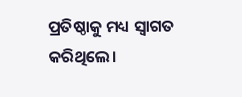ପ୍ରତିଷ୍ଠାକୁ ମଧ୍ୟ ସ୍ୱାଗତ କରିଥିଲେ।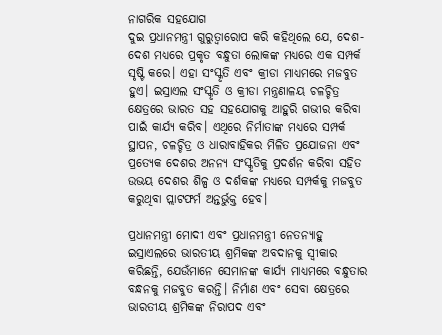ନାଗରିକ ସହଯୋଗ
ଦୁଇ ପ୍ରଧାନମନ୍ତ୍ରୀ ଗୁରୁତ୍ୱାରୋପ କରି କହିଥିଲେ ଯେ, ଦେଶ-ଦେଶ ମଧ୍ୟରେ ପ୍ରକୃତ ବନ୍ଧୁତା ଲୋକଙ୍କ ମଧ୍ୟରେ ଏକ ସମ୍ପର୍କ ସୃଷ୍ଟି କରେ। ଏହା ସଂସ୍କୃତି ଏବଂ କ୍ରୀଡା ମାଧ୍ୟମରେ ମଜବୁତ ହୁଏ। ଇସ୍ରାଏଲ ସଂସ୍କୃତି ଓ କ୍ରୀଡା ମନ୍ତ୍ରଣାଳୟ ଚଳଚ୍ଚିତ୍ର କ୍ଷେତ୍ରରେ ଭାରତ ସହ ସହଯୋଗକୁ ଆହୁରି ଗଭୀର କରିବା ପାଇଁ କାର୍ଯ୍ୟ କରିବ। ଏଥିରେ ନିର୍ମାତାଙ୍କ ମଧ୍ୟରେ ସମ୍ପର୍କ ସ୍ଥାପନ, ଚଳଚ୍ଚିତ୍ର ଓ ଧାରାବାହିକର ମିଳିତ ପ୍ରଯୋଜନା ଏବଂ ପ୍ରତ୍ୟେକ ଦେଶର ଅନନ୍ୟ ସଂସ୍କୃତିକୁ ପ୍ରଦର୍ଶନ କରିବା ସହିତ ଉଭୟ ଦେଶର ଶିଳ୍ପ ଓ ଦର୍ଶକଙ୍କ ମଧ୍ୟରେ ସମ୍ପର୍କକୁ ମଜବୁତ କରୁଥିବା ପ୍ଲାଟଫର୍ମ ଅନ୍ତର୍ଭୁକ୍ତ ହେବ।

ପ୍ରଧାନମନ୍ତ୍ରୀ ମୋଦୀ ଏବଂ ପ୍ରଧାନମନ୍ତ୍ରୀ ନେତନ୍ୟାହୁ ଇସ୍ରାଏଲରେ ଭାରତୀୟ ଶ୍ରମିକଙ୍କ ଅବଦାନକୁ ସ୍ୱୀକାର କରିଛନ୍ତି, ଯେଉଁମାନେ ସେମାନଙ୍କ କାର୍ଯ୍ୟ ମାଧ୍ୟମରେ ବନ୍ଧୁତାର ବନ୍ଧନକୁ ମଜବୁତ କରନ୍ତି। ନିର୍ମାଣ ଏବଂ ସେବା କ୍ଷେତ୍ରରେ ଭାରତୀୟ ଶ୍ରମିକଙ୍କ ନିରାପଦ ଏବଂ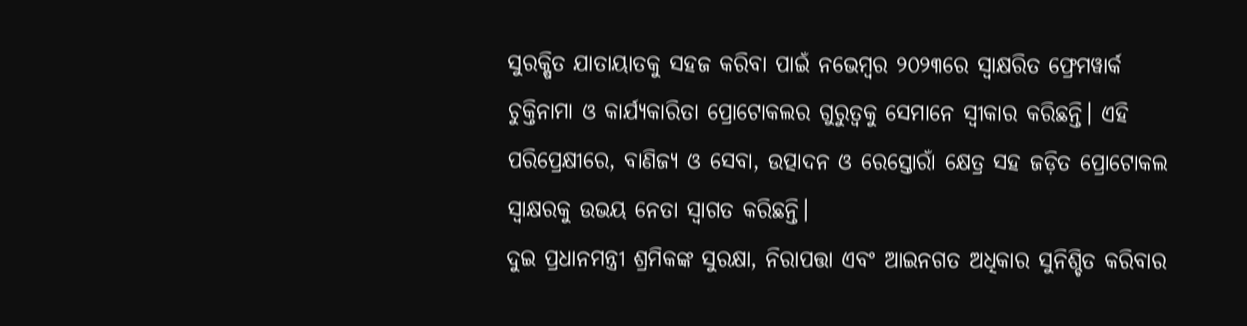ସୁରକ୍ଷିତ ଯାତାୟାତକୁ ସହଜ କରିବା ପାଇଁ ନଭେମ୍ବର ୨୦୨୩ରେ ସ୍ୱାକ୍ଷରିତ ଫ୍ରେମୱାର୍କ ଚୁକ୍ତିନାମା ଓ କାର୍ଯ୍ୟକାରିତା ପ୍ରୋଟୋକଲର ଗୁରୁତ୍ୱକୁ ସେମାନେ ସ୍ୱୀକାର କରିଛନ୍ତି। ଏହି ପରିପ୍ରେକ୍ଷୀରେ, ବାଣିଜ୍ୟ ଓ ସେବା, ଉତ୍ପାଦନ ଓ ରେସ୍ତୋରାଁ କ୍ଷେତ୍ର ସହ ଜଡ଼ିତ ପ୍ରୋଟୋକଲ ସ୍ୱାକ୍ଷରକୁ ଉଭୟ ନେତା ସ୍ୱାଗତ କରିଛନ୍ତି।
ଦୁଇ ପ୍ରଧାନମନ୍ତ୍ରୀ ଶ୍ରମିକଙ୍କ ସୁରକ୍ଷା, ନିରାପତ୍ତା ଏବଂ ଆଇନଗତ ଅଧିକାର ସୁନିଶ୍ଚିତ କରିବାର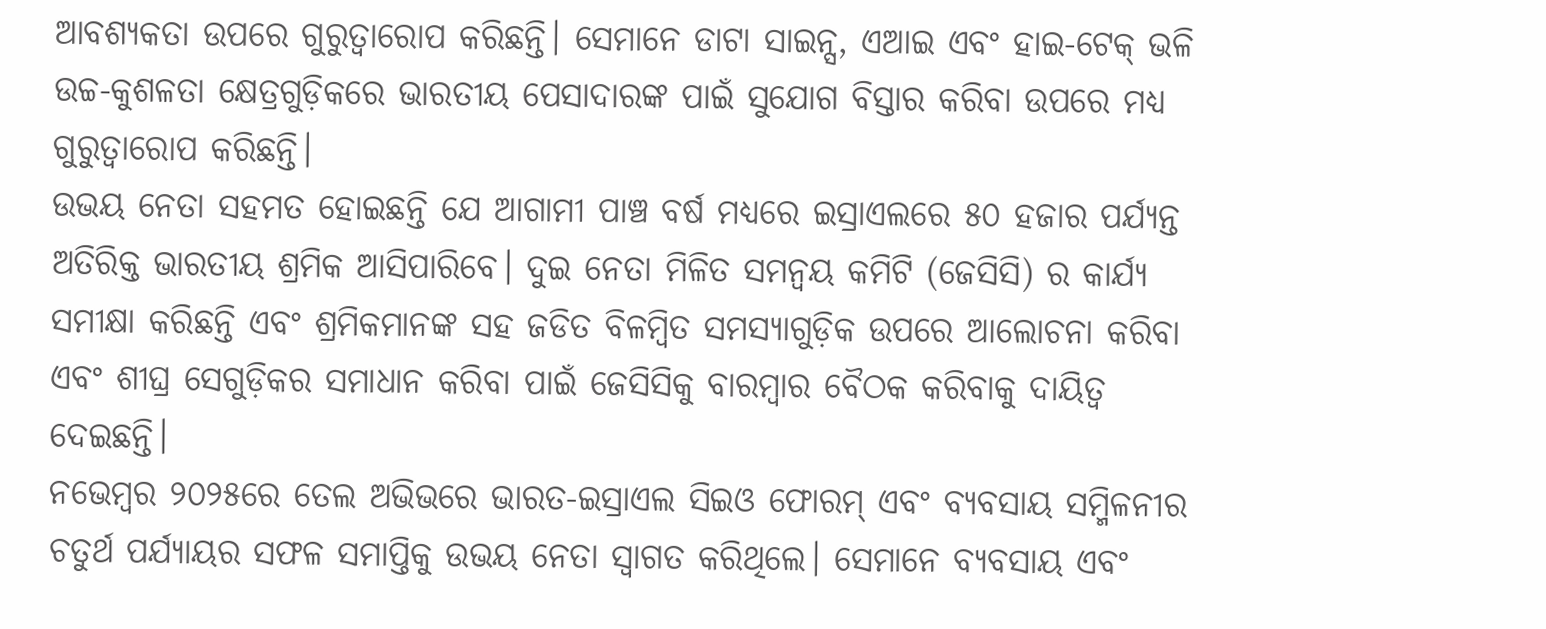ଆବଶ୍ୟକତା ଉପରେ ଗୁରୁତ୍ୱାରୋପ କରିଛନ୍ତି। ସେମାନେ ଡାଟା ସାଇନ୍ସ, ଏଆଇ ଏବଂ ହାଇ-ଟେକ୍ ଭଳି ଉଚ୍ଚ-କୁଶଳତା କ୍ଷେତ୍ରଗୁଡ଼ିକରେ ଭାରତୀୟ ପେସାଦାରଙ୍କ ପାଇଁ ସୁଯୋଗ ବିସ୍ତାର କରିବା ଉପରେ ମଧ୍ୟ ଗୁରୁତ୍ୱାରୋପ କରିଛନ୍ତି।
ଉଭୟ ନେତା ସହମତ ହୋଇଛନ୍ତି ଯେ ଆଗାମୀ ପାଞ୍ଚ ବର୍ଷ ମଧ୍ୟରେ ଇସ୍ରାଏଲରେ ୫୦ ହଜାର ପର୍ଯ୍ୟନ୍ତ ଅତିରିକ୍ତ ଭାରତୀୟ ଶ୍ରମିକ ଆସିପାରିବେ। ଦୁଇ ନେତା ମିଳିତ ସମନ୍ୱୟ କମିଟି (ଜେସିସି) ର କାର୍ଯ୍ୟ ସମୀକ୍ଷା କରିଛନ୍ତି ଏବଂ ଶ୍ରମିକମାନଙ୍କ ସହ ଜଡିତ ବିଳମ୍ବିତ ସମସ୍ୟାଗୁଡ଼ିକ ଉପରେ ଆଲୋଚନା କରିବା ଏବଂ ଶୀଘ୍ର ସେଗୁଡ଼ିକର ସମାଧାନ କରିବା ପାଇଁ ଜେସିସିକୁ ବାରମ୍ବାର ବୈଠକ କରିବାକୁ ଦାୟିତ୍ୱ ଦେଇଛନ୍ତି।
ନଭେମ୍ବର ୨୦୨୫ରେ ତେଲ ଅଭିଭରେ ଭାରତ-ଇସ୍ରାଏଲ ସିଇଓ ଫୋରମ୍ ଏବଂ ବ୍ୟବସାୟ ସମ୍ମିଳନୀର ଚତୁର୍ଥ ପର୍ଯ୍ୟାୟର ସଫଳ ସମାପ୍ତିକୁ ଉଭୟ ନେତା ସ୍ୱାଗତ କରିଥିଲେ। ସେମାନେ ବ୍ୟବସାୟ ଏବଂ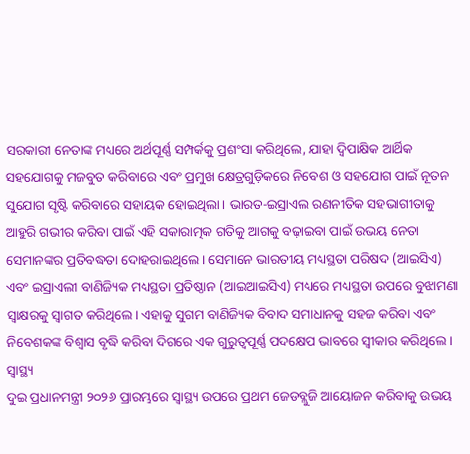ସରକାରୀ ନେତାଙ୍କ ମଧ୍ୟରେ ଅର୍ଥପୂର୍ଣ୍ଣ ସମ୍ପର୍କକୁ ପ୍ରଶଂସା କରିଥିଲେ, ଯାହା ଦ୍ୱିପାକ୍ଷିକ ଆର୍ଥିକ ସହଯୋଗକୁ ମଜବୁତ କରିବାରେ ଏବଂ ପ୍ରମୁଖ କ୍ଷେତ୍ରଗୁଡ଼ିକରେ ନିବେଶ ଓ ସହଯୋଗ ପାଇଁ ନୂତନ ସୁଯୋଗ ସୃଷ୍ଟି କରିବାରେ ସହାୟକ ହୋଇଥିଲା। ଭାରତ-ଇସ୍ରାଏଲ ରଣନୀତିକ ସହଭାଗୀତାକୁ ଆହୁରି ଗଭୀର କରିବା ପାଇଁ ଏହି ସକାରାତ୍ମକ ଗତିକୁ ଆଗକୁ ବଢ଼ାଇବା ପାଇଁ ଉଭୟ ନେତା ସେମାନଙ୍କର ପ୍ରତିବଦ୍ଧତା ଦୋହରାଇଥିଲେ। ସେମାନେ ଭାରତୀୟ ମଧ୍ୟସ୍ଥତା ପରିଷଦ (ଆଇସିଏ) ଏବଂ ଇସ୍ରାଏଲୀ ବାଣିଜ୍ୟିକ ମଧ୍ୟସ୍ଥତା ପ୍ରତିଷ୍ଠାନ (ଆଇଆଇସିଏ) ମଧ୍ୟରେ ମଧ୍ୟସ୍ଥତା ଉପରେ ବୁଝାମଣା ସ୍ୱାକ୍ଷରକୁ ସ୍ୱାଗତ କରିଥିଲେ। ଏହାକୁ ସୁଗମ ବାଣିଜ୍ୟିକ ବିବାଦ ସମାଧାନକୁ ସହଜ କରିବା ଏବଂ ନିବେଶକଙ୍କ ବିଶ୍ୱାସ ବୃଦ୍ଧି କରିବା ଦିଗରେ ଏକ ଗୁରୁତ୍ୱପୂର୍ଣ୍ଣ ପଦକ୍ଷେପ ଭାବରେ ସ୍ୱୀକାର କରିଥିଲେ।
ସ୍ୱାସ୍ଥ୍ୟ
ଦୁଇ ପ୍ରଧାନମନ୍ତ୍ରୀ ୨୦୨୬ ପ୍ରାରମ୍ଭରେ ସ୍ୱାସ୍ଥ୍ୟ ଉପରେ ପ୍ରଥମ ଜେଡବ୍ଲୁଜି ଆୟୋଜନ କରିବାକୁ ଉଭୟ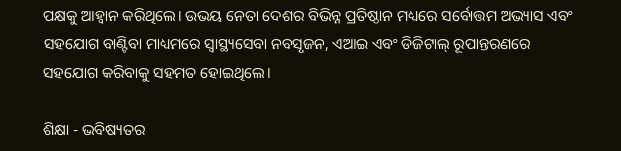ପକ୍ଷକୁ ଆହ୍ୱାନ କରିଥିଲେ। ଉଭୟ ନେତା ଦେଶର ବିଭିନ୍ନ ପ୍ରତିଷ୍ଠାନ ମଧ୍ୟରେ ସର୍ବୋତ୍ତମ ଅଭ୍ୟାସ ଏବଂ ସହଯୋଗ ବାଣ୍ଟିବା ମାଧ୍ୟମରେ ସ୍ୱାସ୍ଥ୍ୟସେବା ନବସୃଜନ, ଏଆଇ ଏବଂ ଡିଜିଟାଲ୍ ରୂପାନ୍ତରଣରେ ସହଯୋଗ କରିବାକୁ ସହମତ ହୋଇଥିଲେ।

ଶିକ୍ଷା - ଭବିଷ୍ୟତର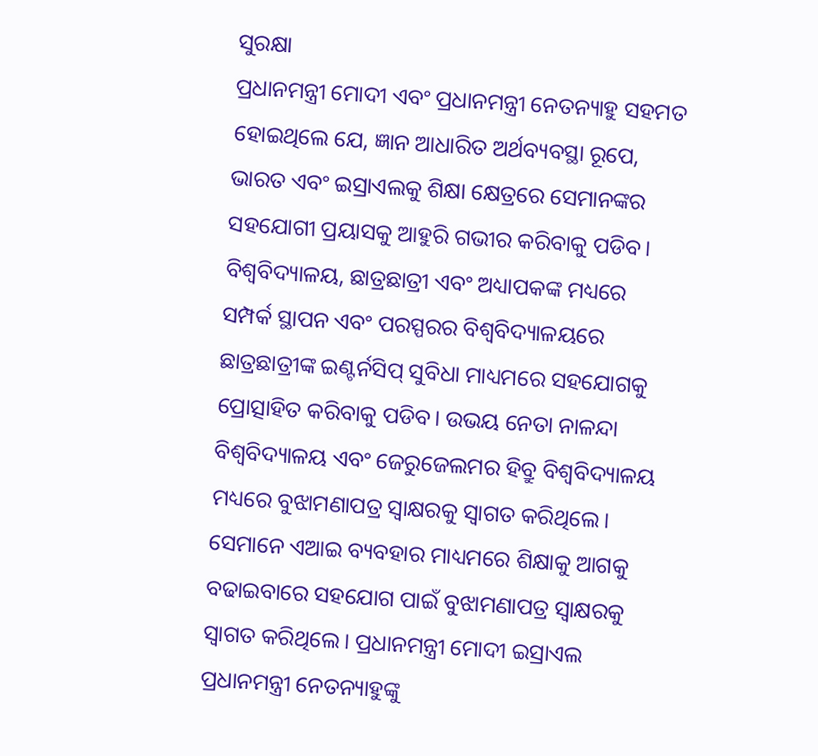ସୁରକ୍ଷା
ପ୍ରଧାନମନ୍ତ୍ରୀ ମୋଦୀ ଏବଂ ପ୍ରଧାନମନ୍ତ୍ରୀ ନେତନ୍ୟାହୁ ସହମତ ହୋଇଥିଲେ ଯେ, ଜ୍ଞାନ ଆଧାରିତ ଅର୍ଥବ୍ୟବସ୍ଥା ରୂପେ, ଭାରତ ଏବଂ ଇସ୍ରାଏଲକୁ ଶିକ୍ଷା କ୍ଷେତ୍ରରେ ସେମାନଙ୍କର ସହଯୋଗୀ ପ୍ରୟାସକୁ ଆହୁରି ଗଭୀର କରିବାକୁ ପଡିବ। ବିଶ୍ୱବିଦ୍ୟାଳୟ, ଛାତ୍ରଛାତ୍ରୀ ଏବଂ ଅଧ୍ୟାପକଙ୍କ ମଧ୍ୟରେ ସମ୍ପର୍କ ସ୍ଥାପନ ଏବଂ ପରସ୍ପରର ବିଶ୍ୱବିଦ୍ୟାଳୟରେ ଛାତ୍ରଛାତ୍ରୀଙ୍କ ଇଣ୍ଟର୍ନସିପ୍ ସୁବିଧା ମାଧ୍ୟମରେ ସହଯୋଗକୁ ପ୍ରୋତ୍ସାହିତ କରିବାକୁ ପଡିବ। ଉଭୟ ନେତା ନାଳନ୍ଦା ବିଶ୍ୱବିଦ୍ୟାଳୟ ଏବଂ ଜେରୁଜେଲମର ହିବ୍ରୁ ବିଶ୍ୱବିଦ୍ୟାଳୟ ମଧ୍ୟରେ ବୁଝାମଣାପତ୍ର ସ୍ୱାକ୍ଷରକୁ ସ୍ୱାଗତ କରିଥିଲେ। ସେମାନେ ଏଆଇ ବ୍ୟବହାର ମାଧ୍ୟମରେ ଶିକ୍ଷାକୁ ଆଗକୁ ବଢାଇବାରେ ସହଯୋଗ ପାଇଁ ବୁଝାମଣାପତ୍ର ସ୍ୱାକ୍ଷରକୁ ସ୍ୱାଗତ କରିଥିଲେ। ପ୍ରଧାନମନ୍ତ୍ରୀ ମୋଦୀ ଇସ୍ରାଏଲ ପ୍ରଧାନମନ୍ତ୍ରୀ ନେତନ୍ୟାହୁଙ୍କୁ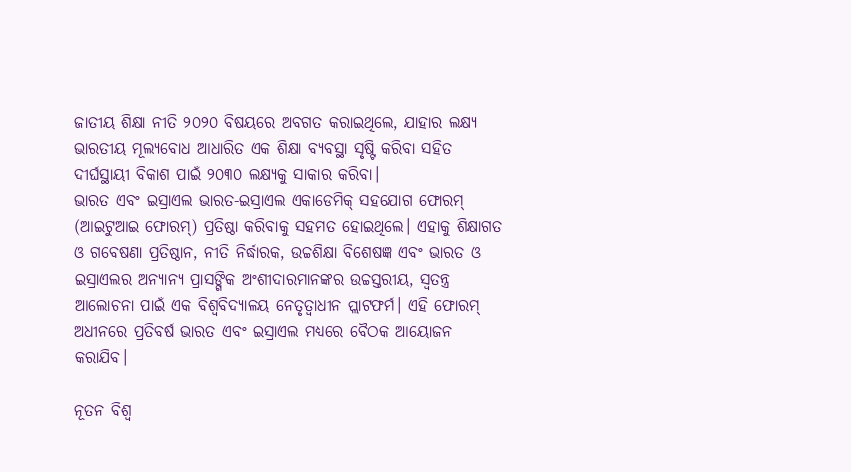ଜାତୀୟ ଶିକ୍ଷା ନୀତି ୨୦୨୦ ବିଷୟରେ ଅବଗତ କରାଇଥିଲେ, ଯାହାର ଲକ୍ଷ୍ୟ ଭାରତୀୟ ମୂଲ୍ୟବୋଧ ଆଧାରିତ ଏକ ଶିକ୍ଷା ବ୍ୟବସ୍ଥା ସୃଷ୍ଟି କରିବା ସହିତ ଦୀର୍ଘସ୍ଥାୟୀ ବିକାଶ ପାଇଁ ୨୦୩୦ ଲକ୍ଷ୍ୟକୁ ସାକାର କରିବା।
ଭାରତ ଏବଂ ଇସ୍ରାଏଲ ଭାରତ-ଇସ୍ରାଏଲ ଏକାଡେମିକ୍ ସହଯୋଗ ଫୋରମ୍ (ଆଇଟୁଆଇ ଫୋରମ୍) ପ୍ରତିଷ୍ଠା କରିବାକୁ ସହମତ ହୋଇଥିଲେ। ଏହାକୁ ଶିକ୍ଷାଗତ ଓ ଗବେଷଣା ପ୍ରତିଷ୍ଠାନ, ନୀତି ନିର୍ଦ୍ଧାରକ, ଉଚ୍ଚଶିକ୍ଷା ବିଶେଷଜ୍ଞ ଏବଂ ଭାରତ ଓ ଇସ୍ରାଏଲର ଅନ୍ୟାନ୍ୟ ପ୍ରାସଙ୍ଗିକ ଅଂଶୀଦାରମାନଙ୍କର ଉଚ୍ଚସ୍ତରୀୟ, ସ୍ୱତନ୍ତ୍ର ଆଲୋଚନା ପାଇଁ ଏକ ବିଶ୍ୱବିଦ୍ୟାଳୟ ନେତୃତ୍ୱାଧୀନ ପ୍ଲାଟଫର୍ମ। ଏହି ଫୋରମ୍ ଅଧୀନରେ ପ୍ରତିବର୍ଷ ଭାରତ ଏବଂ ଇସ୍ରାଏଲ ମଧ୍ୟରେ ବୈଠକ ଆୟୋଜନ କରାଯିବ।

ନୂତନ ବିଶ୍ୱ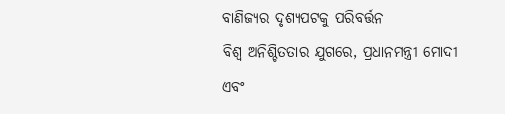ବାଣିଜ୍ୟର ଦୃଶ୍ୟପଟକୁ ପରିବର୍ତ୍ତନ
ବିଶ୍ୱ ଅନିଶ୍ଚିତତାର ଯୁଗରେ, ପ୍ରଧାନମନ୍ତ୍ରୀ ମୋଦୀ ଏବଂ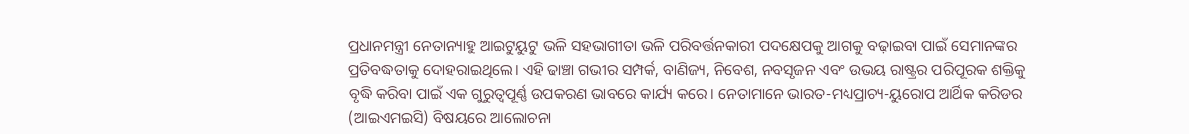ପ୍ରଧାନମନ୍ତ୍ରୀ ନେତାନ୍ୟାହୁ ଆଇଟୁୟୁଟୁ ଭଳି ସହଭାଗୀତା ଭଳି ପରିବର୍ତ୍ତନକାରୀ ପଦକ୍ଷେପକୁ ଆଗକୁ ବଢ଼ାଇବା ପାଇଁ ସେମାନଙ୍କର ପ୍ରତିବଦ୍ଧତାକୁ ଦୋହରାଇଥିଲେ। ଏହି ଢାଞ୍ଚା ଗଭୀର ସମ୍ପର୍କ, ବାଣିଜ୍ୟ, ନିବେଶ, ନବସୃଜନ ଏବଂ ଉଭୟ ରାଷ୍ଟ୍ରର ପରିପୂରକ ଶକ୍ତିକୁ ବୃଦ୍ଧି କରିବା ପାଇଁ ଏକ ଗୁରୁତ୍ୱପୂର୍ଣ୍ଣ ଉପକରଣ ଭାବରେ କାର୍ଯ୍ୟ କରେ। ନେତାମାନେ ଭାରତ-ମଧ୍ୟପ୍ରାଚ୍ୟ-ୟୁରୋପ ଆର୍ଥିକ କରିଡର (ଆଇଏମଇସି) ବିଷୟରେ ଆଲୋଚନା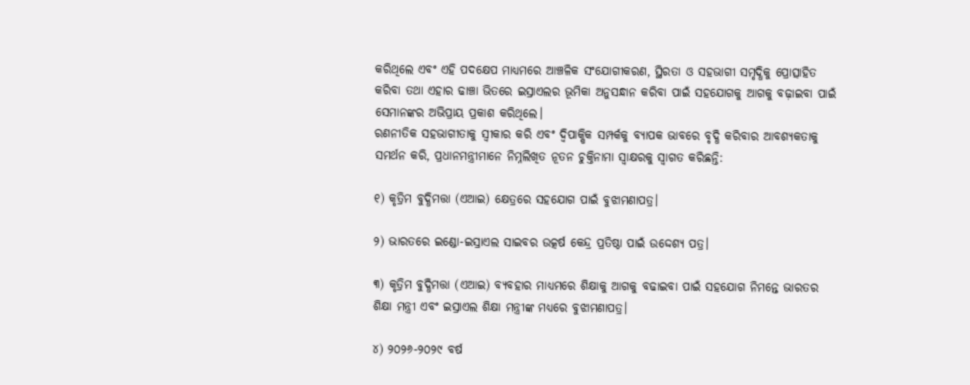କରିଥିଲେ ଏବଂ ଏହି ପଦକ୍ଷେପ ମାଧ୍ୟମରେ ଆଞ୍ଚଳିକ ସଂଯୋଗୀକରଣ, ସ୍ଥିରତା ଓ ସହଭାଗୀ ସମୃଦ୍ଧିକୁ ପ୍ରୋତ୍ସାହିତ କରିବା ତଥା ଏହାର ଢାଞ୍ଚା ଭିତରେ ଇସ୍ରାଏଲର ଭୂମିକା ଅନୁସନ୍ଧାନ କରିବା ପାଇଁ ସହଯୋଗକୁ ଆଗକୁ ବଢ଼ାଇବା ପାଇଁ ସେମାନଙ୍କର ଅଭିପ୍ରାୟ ପ୍ରକାଶ କରିଥିଲେ।
ରଣନୀତିକ ସହଭାଗୀତାକୁ ସ୍ୱୀକାର କରି ଏବଂ ଦ୍ୱିପାକ୍ଷିକ ସମ୍ପର୍କକୁ ବ୍ୟାପକ ଭାବରେ ବୃଦ୍ଧି କରିବାର ଆବଶ୍ୟକତାକୁ ସମର୍ଥନ କରି, ପ୍ରଧାନମନ୍ତ୍ରୀମାନେ ନିମ୍ନଲିଖିତ ନୂତନ ଚୁକ୍ତିନାମା ସ୍ୱାକ୍ଷରକୁ ସ୍ୱାଗତ କରିଛନ୍ତି:

୧) କୃତ୍ରିମ ବୁଦ୍ଧିମତ୍ତା (ଏଆଇ) କ୍ଷେତ୍ରରେ ସହଯୋଗ ପାଇଁ ବୁଝାମଣାପତ୍ର।

୨) ଭାରତରେ ଇଣ୍ଡୋ-ଇସ୍ରାଏଲ ସାଇବର ଉତ୍କର୍ଷ କେନ୍ଦ୍ର ପ୍ରତିଷ୍ଠା ପାଇଁ ଉଦ୍ଦେଶ୍ୟ ପତ୍ର।

୩) କୃତ୍ରିମ ବୁଦ୍ଧିମତ୍ତା (ଏଆଇ) ବ୍ୟବହାର ମାଧ୍ୟମରେ ଶିକ୍ଷାକୁ ଆଗକୁ ବଢାଇବା ପାଇଁ ସହଯୋଗ ନିମନ୍ତେ ଭାରତର ଶିକ୍ଷା ମନ୍ତ୍ରୀ ଏବଂ ଇସ୍ରାଏଲ ଶିକ୍ଷା ମନ୍ତ୍ରୀଙ୍କ ମଧ୍ୟରେ ବୁଝାମଣାପତ୍ର।

୪) ୨୦୨୬-୨୦୨୯ ବର୍ଷ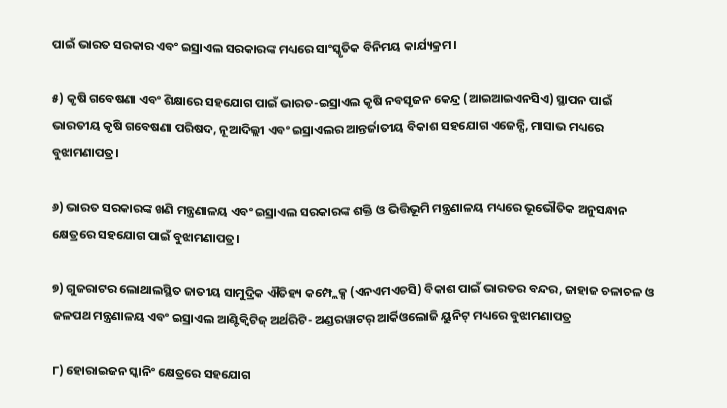ପାଇଁ ଭାରତ ସରକାର ଏବଂ ଇସ୍ରାଏଲ ସରକାରଙ୍କ ମଧ୍ୟରେ ସାଂସ୍କୃତିକ ବିନିମୟ କାର୍ଯ୍ୟକ୍ରମ।

୫) କୃଷି ଗବେଷଣା ଏବଂ ଶିକ୍ଷାରେ ସହଯୋଗ ପାଇଁ ଭାରତ-ଇସ୍ରାଏଲ କୃଷି ନବସୃଜନ କେନ୍ଦ୍ର (ଆଇଆଇଏନସିଏ) ସ୍ଥାପନ ପାଇଁ ଭାରତୀୟ କୃଷି ଗବେଷଣା ପରିଷଦ, ନୂଆଦିଲ୍ଲୀ ଏବଂ ଇସ୍ରାଏଲର ଆନ୍ତର୍ଜାତୀୟ ବିକାଶ ସହଯୋଗ ଏଜେନ୍ସି, ମାସାଭ ମଧ୍ୟରେ ବୁଝାମଣାପତ୍ର।

୬) ଭାରତ ସରକାରଙ୍କ ଖଣି ମନ୍ତ୍ରଣାଳୟ ଏବଂ ଇସ୍ରାଏଲ ସରକାରଙ୍କ ଶକ୍ତି ଓ ଭିତ୍ତିଭୂମି ମନ୍ତ୍ରଣାଳୟ ମଧ୍ୟରେ ଭୂଭୌତିକ ଅନୁସନ୍ଧାନ କ୍ଷେତ୍ରରେ ସହଯୋଗ ପାଇଁ ବୁଝାମଣାପତ୍ର।

୭) ଗୁଜରାଟର ଲୋଥାଲସ୍ଥିତ ଜାତୀୟ ସାମୁଦ୍ରିକ ଐତିହ୍ୟ କମ୍ପ୍ଲେକ୍ସ (ଏନଏମଏଚସି) ବିକାଶ ପାଇଁ ଭାରତର ବନ୍ଦର, ଜାହାଜ ଚଳାଚଳ ଓ ଜଳପଥ ମନ୍ତ୍ରଣାଳୟ ଏବଂ ଇସ୍ରାଏଲ ଆଣ୍ଟିକ୍ବିଟିଜ୍‌ ଅର୍ଥରିଟି- ଅଣ୍ଡରୱାଟର୍‌ ଆର୍କିଓଲୋଜି ୟୁନିଟ୍‌ ମଧ୍ୟରେ ବୁଝାମଣାପତ୍ର

୮) ହୋରାଇଜନ ସ୍କାନିଂ କ୍ଷେତ୍ରରେ ସହଯୋଗ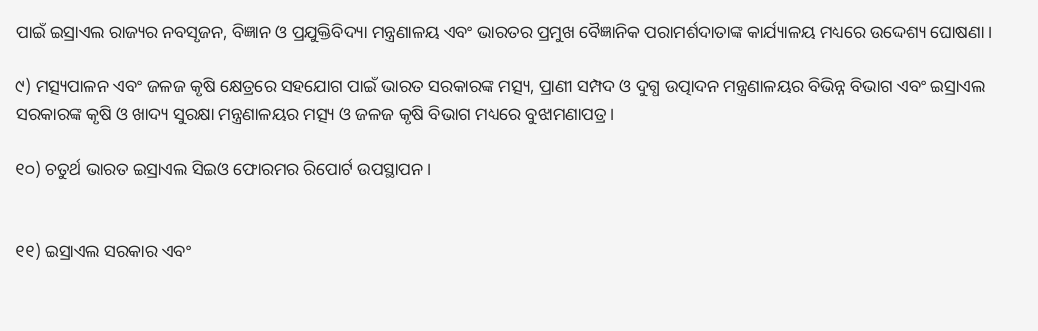ପାଇଁ ଇସ୍ରାଏଲ ରାଜ୍ୟର ନବସୃଜନ, ବିଜ୍ଞାନ ଓ ପ୍ରଯୁକ୍ତିବିଦ୍ୟା ମନ୍ତ୍ରଣାଳୟ ଏବଂ ଭାରତର ପ୍ରମୁଖ ବୈଜ୍ଞାନିକ ପରାମର୍ଶଦାତାଙ୍କ କାର୍ଯ୍ୟାଳୟ ମଧ୍ୟରେ ଉଦ୍ଦେଶ୍ୟ ଘୋଷଣା।

୯) ମତ୍ସ୍ୟପାଳନ ଏବଂ ଜଳଜ କୃଷି କ୍ଷେତ୍ରରେ ସହଯୋଗ ପାଇଁ ଭାରତ ସରକାରଙ୍କ ମତ୍ସ୍ୟ, ପ୍ରାଣୀ ସମ୍ପଦ ଓ ଦୁଗ୍ଧ ଉତ୍ପାଦନ ମନ୍ତ୍ରଣାଳୟର ବିଭିନ୍ନ ବିଭାଗ ଏବଂ ଇସ୍ରାଏଲ ସରକାରଙ୍କ କୃଷି ଓ ଖାଦ୍ୟ ସୁରକ୍ଷା ମନ୍ତ୍ରଣାଳୟର ମତ୍ସ୍ୟ ଓ ଜଳଜ କୃଷି ବିଭାଗ ମଧ୍ୟରେ ବୁଝାମଣାପତ୍ର।

୧୦) ଚତୁର୍ଥ ଭାରତ ଇସ୍ରାଏଲ ସିଇଓ ଫୋରମର ରିପୋର୍ଟ ଉପସ୍ଥାପନ।


୧୧) ଇସ୍ରାଏଲ ସରକାର ଏବଂ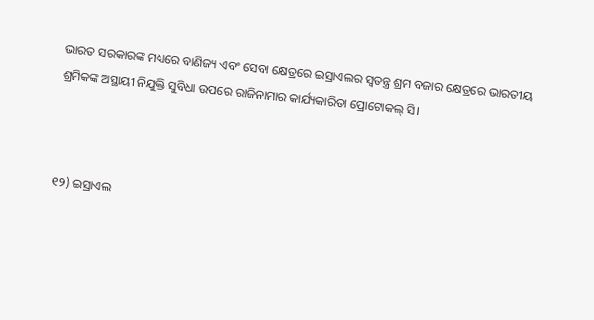ଭାରତ ସରକାରଙ୍କ ମଧ୍ୟରେ ବାଣିଜ୍ୟ ଏବଂ ସେବା କ୍ଷେତ୍ରରେ ଇସ୍ରାଏଲର ସ୍ୱତନ୍ତ୍ର ଶ୍ରମ ବଜାର କ୍ଷେତ୍ରରେ ଭାରତୀୟ ଶ୍ରମିକଙ୍କ ଅସ୍ଥାୟୀ ନିଯୁକ୍ତି ସୁବିଧା ଉପରେ ରାଜିନାମାର କାର୍ଯ୍ୟକାରିତା ପ୍ରୋଟୋକଲ୍‌ ସି।



୧୨) ଇସ୍ରାଏଲ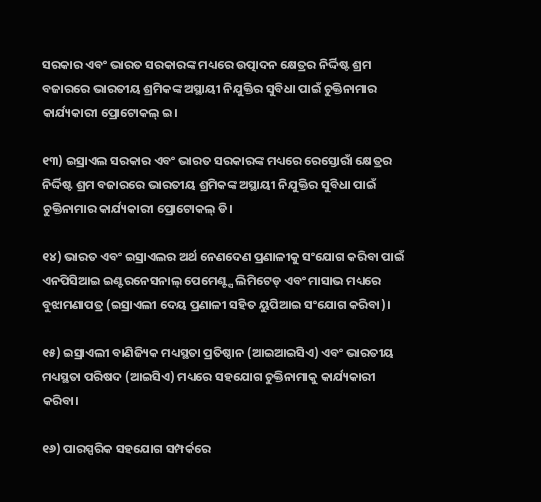ସରକାର ଏବଂ ଭାରତ ସରକାରଙ୍କ ମଧ୍ୟରେ ଉତ୍ପାଦନ କ୍ଷେତ୍ରର ନିର୍ଦ୍ଦିଷ୍ଟ ଶ୍ରମ ବଜାରରେ ଭାରତୀୟ ଶ୍ରମିକଙ୍କ ଅସ୍ଥାୟୀ ନିଯୁକ୍ତିର ସୁବିଧା ପାଇଁ ଚୁକ୍ତିନାମାର କାର୍ଯ୍ୟକାରୀ ପ୍ରୋଟୋକଲ୍ ଇ।

୧୩) ଇସ୍ରାଏଲ ସରକାର ଏବଂ ଭାରତ ସରକାରଙ୍କ ମଧ୍ୟରେ ରେସ୍ତୋରାଁ କ୍ଷେତ୍ରର ନିର୍ଦ୍ଦିଷ୍ଟ ଶ୍ରମ ବଜାରରେ ଭାରତୀୟ ଶ୍ରମିକଙ୍କ ଅସ୍ଥାୟୀ ନିଯୁକ୍ତିର ସୁବିଧା ପାଇଁ ଚୁକ୍ତିନାମାର କାର୍ଯ୍ୟକାରୀ ପ୍ରୋଟୋକଲ୍ ଡି।

୧୪) ଭାରତ ଏବଂ ଇସ୍ରାଏଲର ଅର୍ଥ ନେଣଦେଣ ପ୍ରଣାଳୀକୁ ସଂଯୋଗ କରିବା ପାଇଁ ଏନପିସିଆଇ ଇଣ୍ଟରନେସନାଲ୍ ପେମେଣ୍ଟ୍ସ ଲିମିଟେଡ୍ ଏବଂ ମାସାଭ ମଧ୍ୟରେ ବୁଝାମଣାପତ୍ର (ଇସ୍ରାଏଲୀ ଦେୟ ପ୍ରଣାଳୀ ସହିତ ୟୁପିଆଇ ସଂଯୋଗ କରିବା)।

୧୫) ଇସ୍ରାଏଲୀ ବାଣିଜ୍ୟିକ ମଧ୍ୟସ୍ଥତା ପ୍ରତିଷ୍ଠାନ (ଆଇଆଇସିଏ) ଏବଂ ଭାରତୀୟ ମଧ୍ୟସ୍ଥତା ପରିଷଦ (ଆଇସିଏ) ମଧ୍ୟରେ ସହଯୋଗ ଚୁକ୍ତିନାମାକୁ କାର୍ଯ୍ୟକାରୀ କରିବା।

୧୬) ପାରସ୍ପରିକ ସହଯୋଗ ସମ୍ପର୍କରେ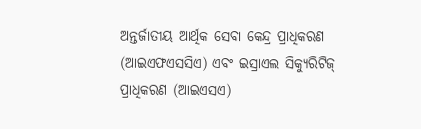ଅନ୍ତର୍ଜାତୀୟ ଆର୍ଥିକ ସେବା କେନ୍ଦ୍ର ପ୍ରାଧିକରଣ (ଆଇଏଫଏସସିଏ) ଏବଂ ଇସ୍ରାଏଲ ସିକ୍ୟୁରିଟିଜ୍ ପ୍ରାଧିକରଣ (ଆଇଏସଏ)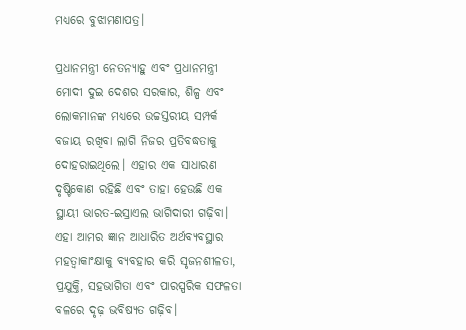ମଧ୍ୟରେ ବୁଝାମଣାପତ୍ର।

ପ୍ରଧାନମନ୍ତ୍ରୀ ନେତନ୍ୟାହୁ ଏବଂ ପ୍ରଧାନମନ୍ତ୍ରୀ ମୋଦୀ ଦୁଇ ଦେଶର ସରକାର, ଶିଳ୍ପ ଏବଂ ଲୋକମାନଙ୍କ ମଧ୍ୟରେ ଉଚ୍ଚସ୍ତରୀୟ ସମ୍ପର୍କ ବଜାୟ ରଖିବା ଲାଗି ନିଜର ପ୍ରତିବଦ୍ଧତାକୁ ଦୋହରାଇଥିଲେ। ଏହାର ଏକ ସାଧାରଣ ଦୃଷ୍ଟିକୋଣ ରହିଛି ଏବଂ ତାହା ହେଉଛି ଏକ ସ୍ଥାୟୀ ଭାରତ-ଇସ୍ରାଏଲ ଭାଗିଦାରୀ ଗଢ଼ିବା। ଏହା ଆମର ଜ୍ଞାନ ଆଧାରିତ ଅର୍ଥବ୍ୟବସ୍ଥାର ମହତ୍ୱାକାଂକ୍ଷାକୁ ବ୍ୟବହାର କରି ସୃଜନଶୀଳତା, ପ୍ରଯୁକ୍ତି, ସହଭାଗିତା ଏବଂ ପାରସ୍ପରିକ ସଫଳତା ବଳରେ ଦୃଢ଼ ଭବିଷ୍ୟତ ଗଢ଼ିବ।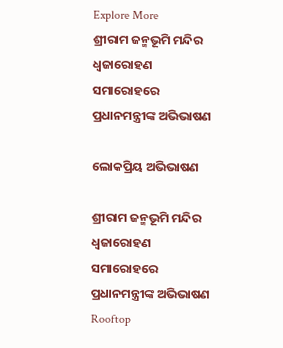Explore More
ଶ୍ରୀରାମ ଜନ୍ମଭୂମି ମନ୍ଦିର ଧ୍ଵଜାରୋହଣ ସମାରୋହରେ ପ୍ରଧାନମନ୍ତ୍ରୀଙ୍କ ଅଭିଭାଷଣ

ଲୋକପ୍ରିୟ ଅଭିଭାଷଣ

ଶ୍ରୀରାମ ଜନ୍ମଭୂମି ମନ୍ଦିର ଧ୍ଵଜାରୋହଣ ସମାରୋହରେ ପ୍ରଧାନମନ୍ତ୍ରୀଙ୍କ ଅଭିଭାଷଣ
Rooftop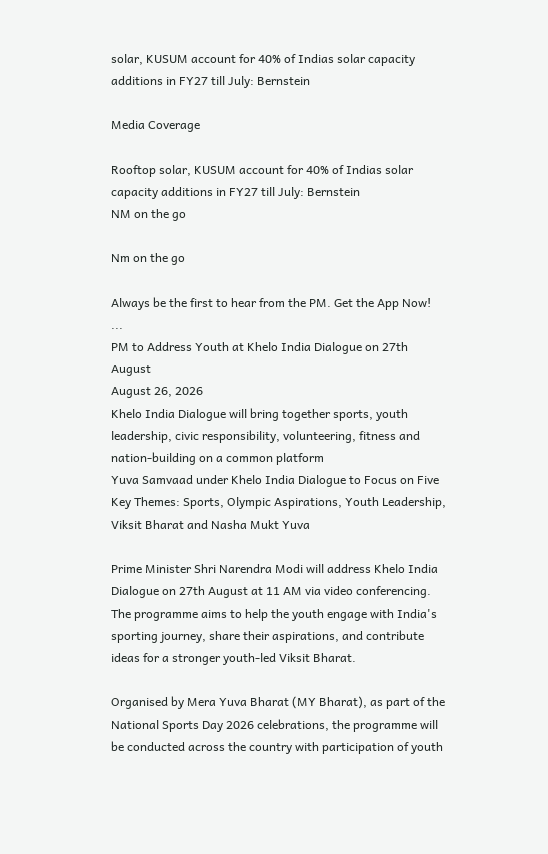solar, KUSUM account for 40% of Indias solar capacity additions in FY27 till July: Bernstein

Media Coverage

Rooftop solar, KUSUM account for 40% of Indias solar capacity additions in FY27 till July: Bernstein
NM on the go

Nm on the go

Always be the first to hear from the PM. Get the App Now!
...
PM to Address Youth at Khelo India Dialogue on 27th August
August 26, 2026
Khelo India Dialogue will bring together sports, youth leadership, civic responsibility, volunteering, fitness and nation-building on a common platform
Yuva Samvaad under Khelo India Dialogue to Focus on Five Key Themes: Sports, Olympic Aspirations, Youth Leadership, Viksit Bharat and Nasha Mukt Yuva

Prime Minister Shri Narendra Modi will address Khelo India Dialogue on 27th August at 11 AM via video conferencing. The programme aims to help the youth engage with India's sporting journey, share their aspirations, and contribute ideas for a stronger youth-led Viksit Bharat.

Organised by Mera Yuva Bharat (MY Bharat), as part of the National Sports Day 2026 celebrations, the programme will be conducted across the country with participation of youth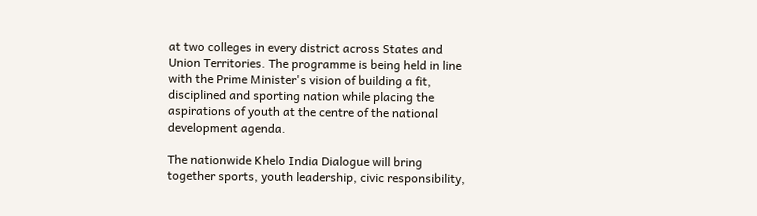at two colleges in every district across States and Union Territories. The programme is being held in line with the Prime Minister's vision of building a fit, disciplined and sporting nation while placing the aspirations of youth at the centre of the national development agenda.

The nationwide Khelo India Dialogue will bring together sports, youth leadership, civic responsibility,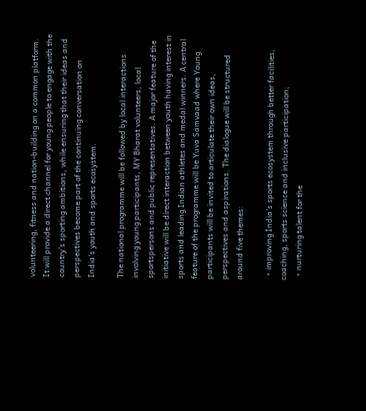volunteering, fitness and nation-building on a common platform. It will provide a direct channel for young people to engage with the country's sporting ambitions, while ensuring that their ideas and perspectives become part of the continuing conversation on India's youth and sports ecosystem.

The national programme will be followed by local interactions involving young participants, MY Bharat volunteers, local sportspersons and public representatives. A major feature of the initiative will be direct interaction between youth having interest in sports and leading Indian athletes and medal winners. A central feature of the programme will be Yuva Samvaad where Young participants will be invited to articulate their own ideas, perspectives and aspirations. The dialogue will be structured around five themes:

  • improving India's sports ecosystem through better facilities, coaching, sports science and inclusive participation;
  • nurturing talent for the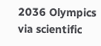2036 Olympics via scientific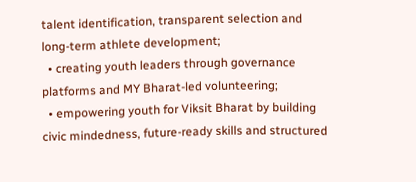talent identification, transparent selection and long-term athlete development;
  • creating youth leaders through governance platforms and MY Bharat-led volunteering;
  • empowering youth for Viksit Bharat by building civic mindedness, future-ready skills and structured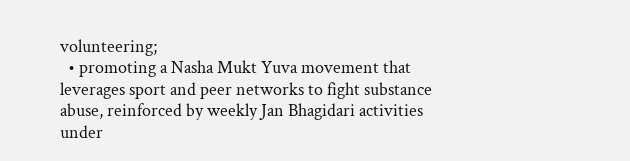volunteering;
  • promoting a Nasha Mukt Yuva movement that leverages sport and peer networks to fight substance abuse, reinforced by weekly Jan Bhagidari activities under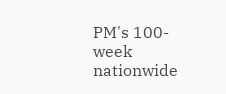PM's 100-week nationwide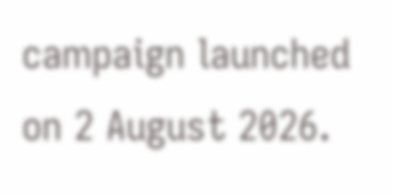campaign launched on 2 August 2026.